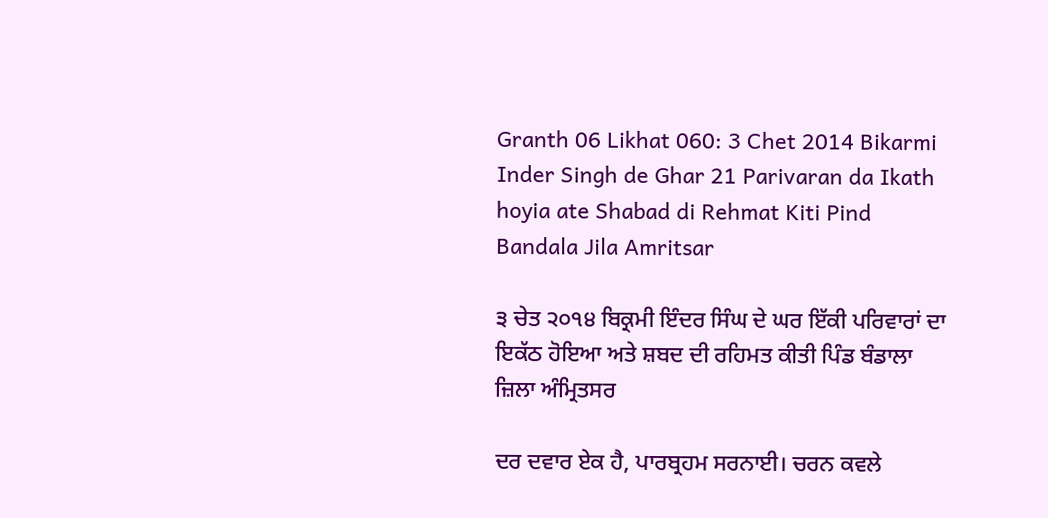Granth 06 Likhat 060: 3 Chet 2014 Bikarmi Inder Singh de Ghar 21 Parivaran da Ikath hoyia ate Shabad di Rehmat Kiti Pind Bandala Jila Amritsar

੩ ਚੇਤ ੨੦੧੪ ਬਿਕ੍ਰਮੀ ਇੰਦਰ ਸਿੰਘ ਦੇ ਘਰ ਇੱਕੀ ਪਰਿਵਾਰਾਂ ਦਾ ਇਕੱਠ ਹੋਇਆ ਅਤੇ ਸ਼ਬਦ ਦੀ ਰਹਿਮਤ ਕੀਤੀ ਪਿੰਡ ਬੰਡਾਲਾ ਜ਼ਿਲਾ ਅੰਮ੍ਰਿਤਸਰ

ਦਰ ਦਵਾਰ ਏਕ ਹੈ, ਪਾਰਬ੍ਰਹਮ ਸਰਨਾਈ। ਚਰਨ ਕਵਲੇ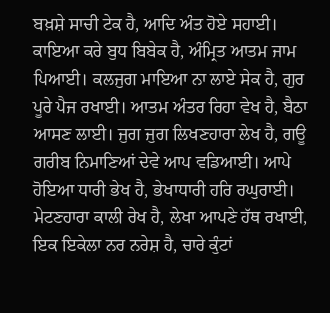ਬਖ਼ਸ਼ੇ ਸਾਚੀ ਟੇਕ ਹੈ, ਆਦਿ ਅੰਤ ਹੋਏ ਸਹਾਈ। ਕਾਇਆ ਕਰੇ ਬੁਧ ਬਿਬੇਕ ਹੈ, ਅੰਮ੍ਰਿਤ ਆਤਮ ਜਾਮ ਪਿਆਈ। ਕਲਜੁਗ ਮਾਇਆ ਨਾ ਲਾਏ ਸੇਕ ਹੈ, ਗੁਰ ਪੂਰੇ ਪੈਜ ਰਖਾਈ। ਆਤਮ ਅੰਤਰ ਰਿਹਾ ਵੇਖ ਹੈ, ਬੈਠਾ ਆਸਣ ਲਾਈ। ਜੁਗ ਜੁਗ ਲਿਖਣਹਾਰਾ ਲੇਖ ਹੈ, ਗਊ ਗਰੀਬ ਨਿਮਾਣਿਆਂ ਦੇਵੇ ਆਪ ਵਡਿਆਈ। ਆਪੇ ਹੋਇਆ ਧਾਰੀ ਭੇਖ ਹੈ, ਭੇਖਾਧਾਰੀ ਹਰਿ ਰਘੁਰਾਈ। ਮੇਟਣਹਾਰਾ ਕਾਲੀ ਰੇਖ ਹੈ, ਲੇਖਾ ਆਪਣੇ ਹੱਥ ਰਖਾਈ, ਇਕ ਇਕੇਲਾ ਨਰ ਨਰੇਸ਼ ਹੈ, ਚਾਰੇ ਕੁੰਟਾਂ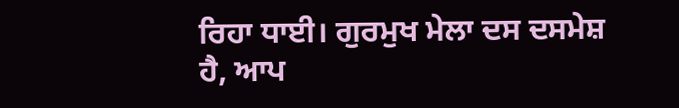ਰਿਹਾ ਧਾਈ। ਗੁਰਮੁਖ ਮੇਲਾ ਦਸ ਦਸਮੇਸ਼ ਹੈ, ਆਪ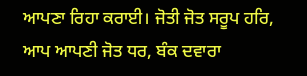ਆਪਣਾ ਰਿਹਾ ਕਰਾਈ। ਜੋਤੀ ਜੋਤ ਸਰੂਪ ਹਰਿ, ਆਪ ਆਪਣੀ ਜੋਤ ਧਰ, ਬੰਕ ਦਵਾਰਾ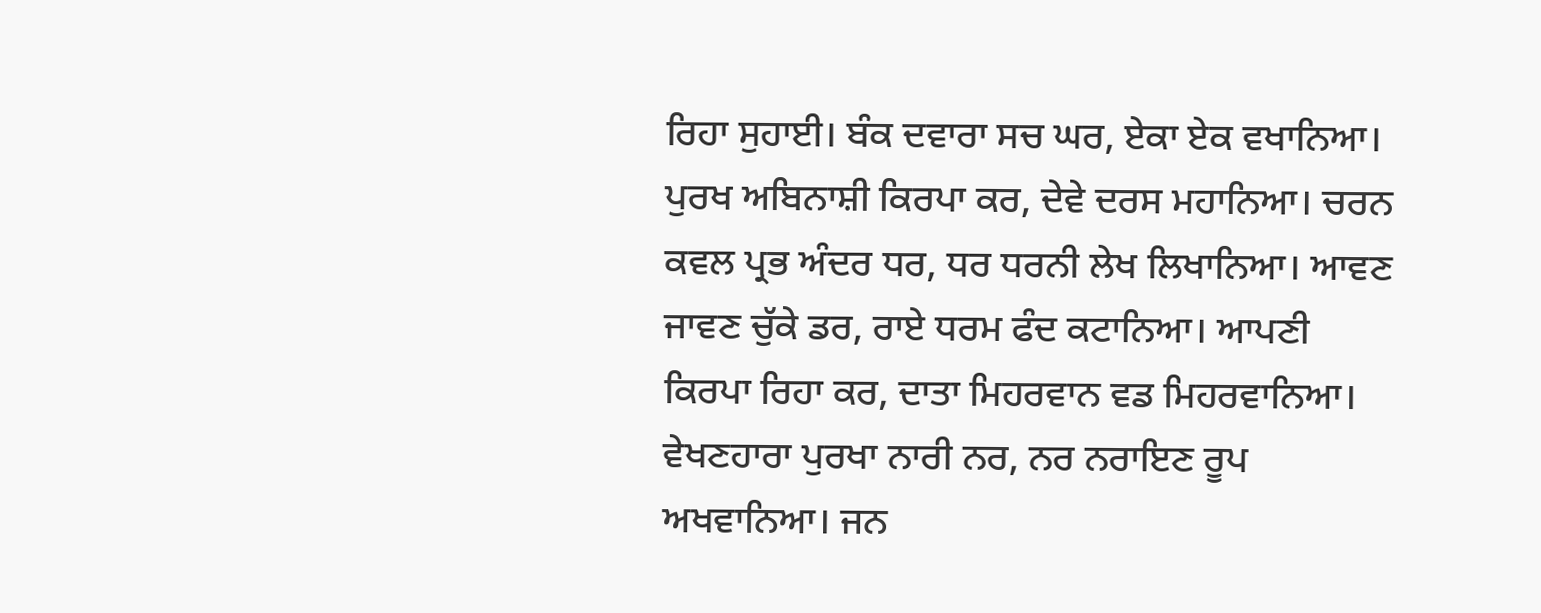ਰਿਹਾ ਸੁਹਾਈ। ਬੰਕ ਦਵਾਰਾ ਸਚ ਘਰ, ਏਕਾ ਏਕ ਵਖਾਨਿਆ। ਪੁਰਖ ਅਬਿਨਾਸ਼ੀ ਕਿਰਪਾ ਕਰ, ਦੇਵੇ ਦਰਸ ਮਹਾਨਿਆ। ਚਰਨ ਕਵਲ ਪ੍ਰਭ ਅੰਦਰ ਧਰ, ਧਰ ਧਰਨੀ ਲੇਖ ਲਿਖਾਨਿਆ। ਆਵਣ ਜਾਵਣ ਚੁੱਕੇ ਡਰ, ਰਾਏ ਧਰਮ ਫੰਦ ਕਟਾਨਿਆ। ਆਪਣੀ ਕਿਰਪਾ ਰਿਹਾ ਕਰ, ਦਾਤਾ ਮਿਹਰਵਾਨ ਵਡ ਮਿਹਰਵਾਨਿਆ। ਵੇਖਣਹਾਰਾ ਪੁਰਖਾ ਨਾਰੀ ਨਰ, ਨਰ ਨਰਾਇਣ ਰੂਪ ਅਖਵਾਨਿਆ। ਜਨ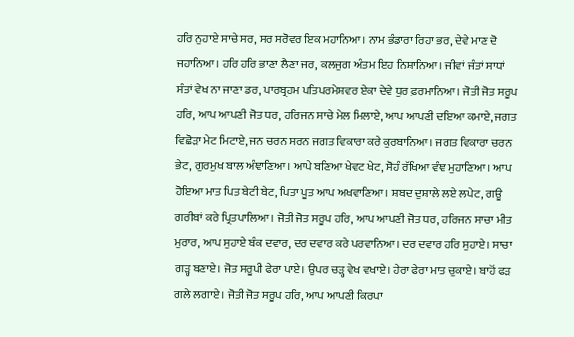ਹਰਿ ਨੁਹਾਏ ਸਾਚੇ ਸਰ, ਸਰ ਸਰੋਵਰ ਇਕ ਮਹਾਨਿਆ। ਨਾਮ ਭੰਡਾਰਾ ਰਿਹਾ ਭਰ, ਦੇਵੇ ਮਾਣ ਦੋ ਜਹਾਨਿਆ। ਹਰਿ ਹਰਿ ਭਾਣਾ ਲੈਣਾ ਜਰ, ਕਲਜੁਗ ਅੰਤਮ ਇਹ ਨਿਸ਼ਾਨਿਆ। ਜੀਵਾਂ ਜੰਤਾਂ ਸਾਧਾਂ ਸੰਤਾਂ ਵੇਖ ਨਾ ਜਾਣਾ ਡਰ, ਪਾਰਬ੍ਰਹਮ ਪਤਿਪਰਮੇਸ਼ਵਰ ਏਕਾ ਦੇਵੇ ਧੁਰ ਫ਼ਰਮਾਨਿਆ। ਜੋਤੀ ਜੋਤ ਸਰੂਪ ਹਰਿ, ਆਪ ਆਪਣੀ ਜੋਤ ਧਰ, ਹਰਿਜਨ ਸਾਚੇ ਮੇਲ ਮਿਲਾਏ, ਆਪ ਆਪਣੀ ਦਇਆ ਕਮਾਏ, ਜਗਤ ਵਿਛੋੜਾ ਮੇਟ ਮਿਟਾਏ, ਜਨ ਚਰਨ ਸਰਨ ਜਗਤ ਵਿਕਾਰਾ ਕਰੇ ਕੁਰਬਾਨਿਆ। ਜਗਤ ਵਿਕਾਰਾ ਚਰਨ ਭੇਟ, ਗੁਰਮੁਖ ਬਾਲ ਅੰਞਾਣਿਆ। ਆਪੇ ਬਣਿਆ ਖੇਵਟ ਖੇਟ, ਸੋਹੰ ਰੱਖਿਆ ਵੰਞ ਮੁਹਾਣਿਆ। ਆਪ ਹੋਇਆ ਮਾਤ ਪਿਤ ਬੇਟੀ ਬੇਟ, ਪਿਤਾ ਪੂਤ ਆਪ ਅਖਵਾਣਿਆ। ਸ਼ਬਦ ਦੁਸ਼ਾਲੇ ਲਏ ਲਪੇਟ, ਗਊ ਗਰੀਬਾਂ ਕਰੇ ਪ੍ਰਿਤਪਾਲਿਆ। ਜੋਤੀ ਜੋਤ ਸਰੂਪ ਹਰਿ, ਆਪ ਆਪਣੀ ਜੋਤ ਧਰ, ਹਰਿਜਨ ਸਾਚਾ ਮੀਤ ਮੁਰਾਰ, ਆਪ ਸੁਹਾਏ ਬੰਕ ਦਵਾਰ, ਦਰ ਦਵਾਰ ਕਰੇ ਪਰਵਾਨਿਆ। ਦਰ ਦਵਾਰ ਹਰਿ ਸੁਹਾਏ। ਸਾਚਾ ਗੜ੍ਹ ਬਣਾਏ। ਜੋਤ ਸਰੂਪੀ ਫੇਰਾ ਪਾਏ। ਉਪਰ ਚੜ੍ਹ ਵੇਖ ਵਖਾਏ। ਹੇਰਾ ਫੇਰਾ ਮਾਤ ਚੁਕਾਏ। ਬਾਹੋਂ ਫੜ ਗਲੇ ਲਗਾਏ। ਜੋਤੀ ਜੋਤ ਸਰੂਪ ਹਰਿ, ਆਪ ਆਪਣੀ ਕਿਰਪਾ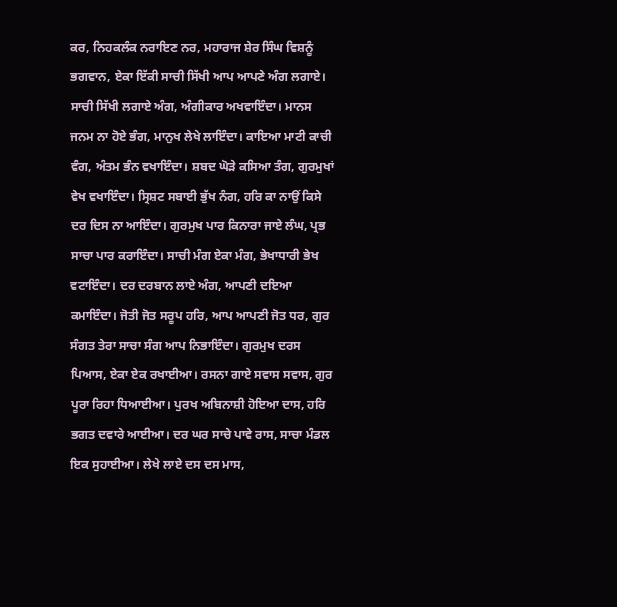ਕਰ, ਨਿਹਕਲੰਕ ਨਰਾਇਣ ਨਰ, ਮਹਾਰਾਜ ਸ਼ੇਰ ਸਿੰਘ ਵਿਸ਼ਨੂੰ ਭਗਵਾਨ, ਏਕਾ ਇੱਕੀ ਸਾਚੀ ਸਿੱਖੀ ਆਪ ਆਪਣੇ ਅੰਗ ਲਗਾਏ। ਸਾਚੀ ਸਿੱਖੀ ਲਗਾਏ ਅੰਗ, ਅੰਗੀਕਾਰ ਅਖਵਾਇੰਦਾ। ਮਾਨਸ ਜਨਮ ਨਾ ਹੋਏ ਭੰਗ, ਮਾਨੁਖ ਲੇਖੇ ਲਾਇੰਦਾ। ਕਾਇਆ ਮਾਟੀ ਕਾਚੀ ਵੰਗ, ਅੰਤਮ ਭੰਨ ਵਖਾਇੰਦਾ। ਸ਼ਬਦ ਘੋੜੇ ਕਸਿਆ ਤੰਗ, ਗੁਰਮੁਖਾਂ ਵੇਖ ਵਖਾਇੰਦਾ। ਸ੍ਰਿਸ਼ਟ ਸਬਾਈ ਭੁੱਖ ਨੰਗ, ਹਰਿ ਕਾ ਨਾਉਂ ਕਿਸੇ ਦਰ ਦਿਸ ਨਾ ਆਇੰਦਾ। ਗੁਰਮੁਖ ਪਾਰ ਕਿਨਾਰਾ ਜਾਏ ਲੰਘ, ਪ੍ਰਭ ਸਾਚਾ ਪਾਰ ਕਰਾਇੰਦਾ। ਸਾਚੀ ਮੰਗ ਏਕਾ ਮੰਗ, ਭੇਖਾਧਾਰੀ ਭੇਖ ਵਟਾਇੰਦਾ। ਦਰ ਦਰਬਾਨ ਲਾਏ ਅੰਗ, ਆਪਣੀ ਦਇਆ ਕਮਾਇੰਦਾ। ਜੋਤੀ ਜੋਤ ਸਰੂਪ ਹਰਿ, ਆਪ ਆਪਣੀ ਜੋਤ ਧਰ, ਗੁਰ ਸੰਗਤ ਤੇਰਾ ਸਾਚਾ ਸੰਗ ਆਪ ਨਿਭਾਇੰਦਾ। ਗੁਰਮੁਖ ਦਰਸ ਪਿਆਸ, ਏਕਾ ਏਕ ਰਖਾਈਆ। ਰਸਨਾ ਗਾਏ ਸਵਾਸ ਸਵਾਸ, ਗੁਰ ਪੂਰਾ ਰਿਹਾ ਧਿਆਈਆ। ਪੁਰਖ ਅਬਿਨਾਸ਼ੀ ਹੋਇਆ ਦਾਸ, ਹਰਿ ਭਗਤ ਦਵਾਰੇ ਆਈਆ। ਦਰ ਘਰ ਸਾਚੇ ਪਾਵੇ ਰਾਸ, ਸਾਚਾ ਮੰਡਲ ਇਕ ਸੁਹਾਈਆ। ਲੇਖੇ ਲਾਏ ਦਸ ਦਸ ਮਾਸ,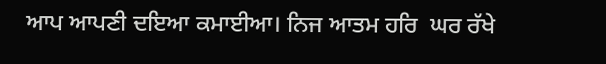ਆਪ ਆਪਣੀ ਦਇਆ ਕਮਾਈਆ। ਨਿਜ ਆਤਮ ਹਰਿ  ਘਰ ਰੱਖੇ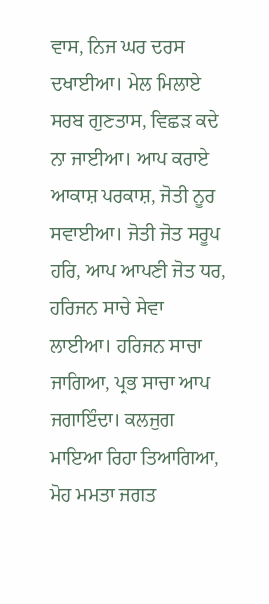ਵਾਸ, ਨਿਜ ਘਰ ਦਰਸ ਦਖਾਈਆ। ਮੇਲ ਮਿਲਾਏ ਸਰਬ ਗੁਣਤਾਸ, ਵਿਛੜ ਕਦੇ ਨਾ ਜਾਈਆ। ਆਪ ਕਰਾਏ ਆਕਾਸ਼ ਪਰਕਾਸ਼, ਜੋਤੀ ਨੂਰ ਸਵਾਈਆ। ਜੋਤੀ ਜੋਤ ਸਰੂਪ ਹਰਿ, ਆਪ ਆਪਣੀ ਜੋਤ ਧਰ, ਹਰਿਜਨ ਸਾਚੇ ਸੇਵਾ ਲਾਈਆ। ਹਰਿਜਨ ਸਾਚਾ ਜਾਗਿਆ, ਪ੍ਰਭ ਸਾਚਾ ਆਪ ਜਗਾਇੰਦਾ। ਕਲਜੁਗ ਮਾਇਆ ਰਿਹਾ ਤਿਆਗਿਆ, ਮੋਹ ਮਮਤਾ ਜਗਤ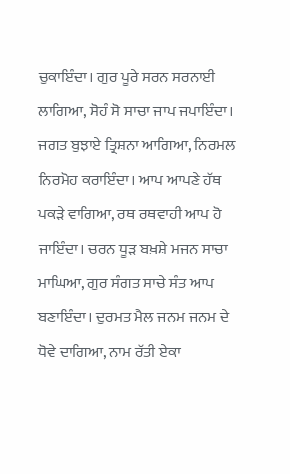ਚੁਕਾਇੰਦਾ। ਗੁਰ ਪੂਰੇ ਸਰਨ ਸਰਨਾਈ ਲਾਗਿਆ, ਸੋਹੰ ਸੋ ਸਾਚਾ ਜਾਪ ਜਪਾਇੰਦਾ। ਜਗਤ ਬੁਝਾਏ ਤ੍ਰਿਸ਼ਨਾ ਆਗਿਆ, ਨਿਰਮਲ ਨਿਰਮੋਹ ਕਰਾਇੰਦਾ। ਆਪ ਆਪਣੇ ਹੱਥ ਪਕੜੇ ਵਾਗਿਆ, ਰਥ ਰਥਵਾਹੀ ਆਪ ਹੋ ਜਾਇੰਦਾ। ਚਰਨ ਧੂੜ ਬਖ਼ਸ਼ੇ ਮਜਨ ਸਾਚਾ ਮਾਘਿਆ, ਗੁਰ ਸੰਗਤ ਸਾਚੇ ਸੰਤ ਆਪ ਬਣਾਇੰਦਾ। ਦੁਰਮਤ ਮੈਲ ਜਨਮ ਜਨਮ ਦੇ ਧੋਵੇ ਦਾਗਿਆ, ਨਾਮ ਰੱਤੀ ਏਕਾ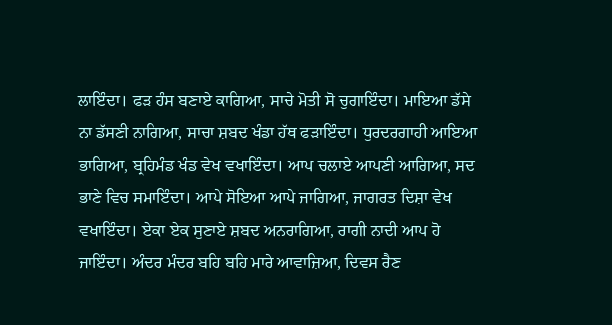ਲਾਇੰਦਾ। ਫੜ ਹੰਸ ਬਣਾਏ ਕਾਗਿਆ, ਸਾਚੇ ਮੋਤੀ ਸੋ ਚੁਗਾਇੰਦਾ। ਮਾਇਆ ਡੱਸੇ ਨਾ ਡੱਸਣੀ ਨਾਗਿਆ, ਸਾਚਾ ਸ਼ਬਦ ਖੰਡਾ ਹੱਥ ਫੜਾਇੰਦਾ। ਧੁਰਦਰਗਾਹੀ ਆਇਆ ਭਾਗਿਆ, ਬ੍ਰਹਿਮੰਡ ਖੰਡ ਵੇਖ ਵਖਾਇੰਦਾ। ਆਪ ਚਲਾਏ ਆਪਣੀ ਆਗਿਆ, ਸਦ ਭਾਣੇ ਵਿਚ ਸਮਾਇੰਦਾ। ਆਪੇ ਸੋਇਆ ਆਪੇ ਜਾਗਿਆ, ਜਾਗਰਤ ਦਿਸ਼ਾ ਵੇਖ ਵਖਾਇੰਦਾ। ਏਕਾ ਏਕ ਸੁਣਾਏ ਸ਼ਬਦ ਅਨਰਾਗਿਆ, ਰਾਗੀ ਨਾਦੀ ਆਪ ਹੋ ਜਾਇੰਦਾ। ਅੰਦਰ ਮੰਦਰ ਬਹਿ ਬਹਿ ਮਾਰੇ ਆਵਾਜ਼ਿਆ, ਦਿਵਸ ਰੈਣ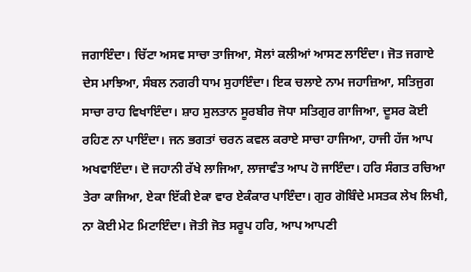ਜਗਾਇੰਦਾ। ਚਿੱਟਾ ਅਸਵ ਸਾਚਾ ਤਾਜਿਆ, ਸੋਲਾਂ ਕਲੀਆਂ ਆਸਣ ਲਾਇੰਦਾ। ਜੋਤ ਜਗਾਏ ਦੇਸ ਮਾਝਿਆ, ਸੰਬਲ ਨਗਰੀ ਧਾਮ ਸੁਹਾਇੰਦਾ। ਇਕ ਚਲਾਏ ਨਾਮ ਜਹਾਜ਼ਿਆ, ਸਤਿਜੁਗ ਸਾਚਾ ਰਾਹ ਵਿਖਾਇੰਦਾ। ਸ਼ਾਹ ਸੁਲਤਾਨ ਸੂਰਬੀਰ ਜੋਧਾ ਸਤਿਗੁਰ ਗਾਜਿਆ, ਦੂਸਰ ਕੋਈ ਰਹਿਣ ਨਾ ਪਾਇੰਦਾ। ਜਨ ਭਗਤਾਂ ਚਰਨ ਕਵਲ ਕਰਾਏ ਸਾਚਾ ਹਾਜਿਆ, ਹਾਜੀ ਹੱਜ ਆਪ ਅਖਵਾਇੰਦਾ। ਦੋ ਜਹਾਨੀ ਰੱਖੇ ਲਾਜਿਆ, ਲਾਜਾਵੰਤ ਆਪ ਹੋ ਜਾਇੰਦਾ। ਹਰਿ ਸੰਗਤ ਰਚਿਆ ਤੇਰਾ ਕਾਜਿਆ, ਏਕਾ ਇੱਕੀ ਏਕਾ ਵਾਰ ਏਕੰਕਾਰ ਪਾਇੰਦਾ। ਗੁਰ ਗੋਬਿੰਦੇ ਮਸਤਕ ਲੇਖ ਲਿਖੀ, ਨਾ ਕੋਈ ਮੇਟ ਮਿਟਾਇੰਦਾ। ਜੋਤੀ ਜੋਤ ਸਰੂਪ ਹਰਿ, ਆਪ ਆਪਣੀ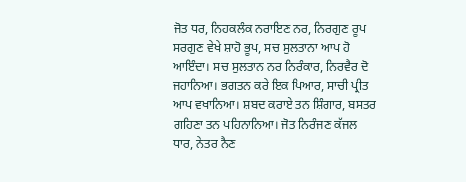ਜੋਤ ਧਰ, ਨਿਹਕਲੰਕ ਨਰਾਇਣ ਨਰ, ਨਿਰਗੁਣ ਰੂਪ ਸਰਗੁਣ ਵੇਖੇ ਸ਼ਾਹੋ ਭੂਪ, ਸਚ ਸੁਲਤਾਨਾ ਆਪ ਹੋ ਆਇੰਦਾ। ਸਚ ਸੁਲਤਾਨ ਨਰ ਨਿਰੰਕਾਰ, ਨਿਰਵੈਰ ਦੋ ਜਹਾਨਿਆ। ਭਗਤਨ ਕਰੇ ਇਕ ਪਿਆਰ, ਸਾਚੀ ਪ੍ਰੀਤ ਆਪ ਵਖਾਨਿਆ। ਸ਼ਬਦ ਕਰਾਏ ਤਨ ਸ਼ਿੰਗਾਰ, ਬਸਤਰ ਗਹਿਣਾ ਤਨ ਪਹਿਨਾਨਿਆ। ਜੋਤ ਨਿਰੰਜਣ ਕੱਜਲ ਧਾਰ, ਨੇਤਰ ਨੈਣ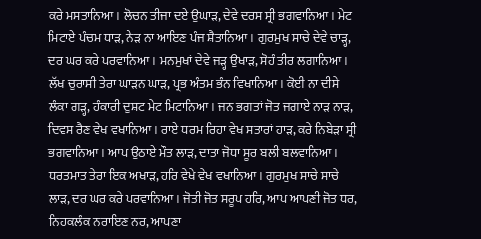ਕਰੇ ਮਸਤਾਨਿਆ। ਲੋਚਨ ਤੀਜਾ ਦਏ ਉਘਾੜ, ਦੇਵੇ ਦਰਸ ਸ੍ਰੀ ਭਗਵਾਨਿਆ। ਮੇਟ ਮਿਟਾਏ ਪੰਚਮ ਧਾੜ, ਨੇੜ ਨਾ ਆਇਣ ਪੰਜ ਸ਼ੈਤਾਨਿਆ। ਗੁਰਮੁਖ ਸਾਚੇ ਦੇਵੇ ਚਾੜ੍ਹ, ਦਰ ਘਰ ਕਰੇ ਪਰਵਾਨਿਆ। ਮਨਮੁਖਾਂ ਦੇਵੇ ਜੜ੍ਹ ਉਖਾੜ, ਸੋਹੰ ਤੀਰ ਲਗਾਨਿਆ। ਲੱਖ ਚੁਰਾਸੀ ਤੇਰਾ ਘਾੜਨ ਘਾੜ, ਪ੍ਰਭ ਅੰਤਮ ਭੰਨ ਵਿਖਾਨਿਆ। ਕੋਈ ਨਾ ਦੀਸੇ ਲੰਕਾ ਗੜ੍ਹ, ਹੰਕਾਰੀ ਦੁਸ਼ਟ ਮੇਟ ਮਿਟਾਨਿਆ। ਜਨ ਭਗਤਾਂ ਜੋਤ ਜਗਾਏ ਨਾੜ ਨਾੜ, ਦਿਵਸ ਰੈਣ ਵੇਖ ਵਖਾਨਿਆ। ਰਾਏ ਧਰਮ ਰਿਹਾ ਵੇਖ ਸਤਾਰਾਂ ਹਾੜ, ਕਰੇ ਨਿਬੇੜਾ ਸ੍ਰੀ ਭਗਵਾਨਿਆ। ਆਪ ਉਠਾਏ ਮੌਤ ਲਾੜ, ਦਾਤਾ ਜੋਧਾ ਸੂਰ ਬਲੀ ਬਲਵਾਨਿਆ। ਧਰਤਮਾਤ ਤੇਰਾ ਇਕ ਅਖਾੜ, ਹਰਿ ਵੇਖੇ ਵੇਖ ਵਖਾਨਿਆ। ਗੁਰਮੁਖ ਸਾਚੇ ਸਾਚੇ ਲਾੜ, ਦਰ ਘਰ ਕਰੇ ਪਰਵਾਨਿਆ। ਜੋਤੀ ਜੋਤ ਸਰੂਪ ਹਰਿ, ਆਪ ਆਪਣੀ ਜੋਤ ਧਰ, ਨਿਹਕਲੰਕ ਨਰਾਇਣ ਨਰ, ਆਪਣਾ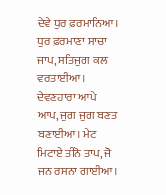ਦੇਵੇ ਧੁਰ ਫ਼ਰਮਾਨਿਆ। ਧੁਰ ਫ਼ਰਮਾਣਾ ਸਾਚਾ ਜਾਪ, ਸਤਿਜੁਗ ਕਲ ਵਰਤਾਈਆ। ਦੇਵਣਹਾਰਾ ਆਪੇ ਆਪ, ਜੁਗ ਜੁਗ ਬਣਤ ਬਣਾਈਆ। ਮੇਟ ਮਿਟਾਏ ਤੀਨੋ ਤਾਪ, ਜੋ ਜਨ ਰਸਨਾ ਗਾਈਆ।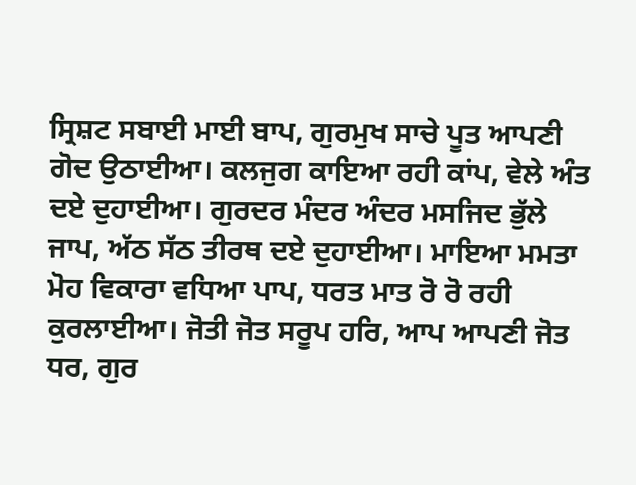ਸ੍ਰਿਸ਼ਟ ਸਬਾਈ ਮਾਈ ਬਾਪ, ਗੁਰਮੁਖ ਸਾਚੇ ਪੂਤ ਆਪਣੀ ਗੋਦ ਉਠਾਈਆ। ਕਲਜੁਗ ਕਾਇਆ ਰਹੀ ਕਾਂਪ, ਵੇਲੇ ਅੰਤ ਦਏ ਦੁਹਾਈਆ। ਗੁਰਦਰ ਮੰਦਰ ਅੰਦਰ ਮਸਜਿਦ ਭੁੱਲੇ ਜਾਪ, ਅੱਠ ਸੱਠ ਤੀਰਥ ਦਏ ਦੁਹਾਈਆ। ਮਾਇਆ ਮਮਤਾ ਮੋਹ ਵਿਕਾਰਾ ਵਧਿਆ ਪਾਪ, ਧਰਤ ਮਾਤ ਰੋ ਰੋ ਰਹੀ ਕੁਰਲਾਈਆ। ਜੋਤੀ ਜੋਤ ਸਰੂਪ ਹਰਿ, ਆਪ ਆਪਣੀ ਜੋਤ ਧਰ, ਗੁਰ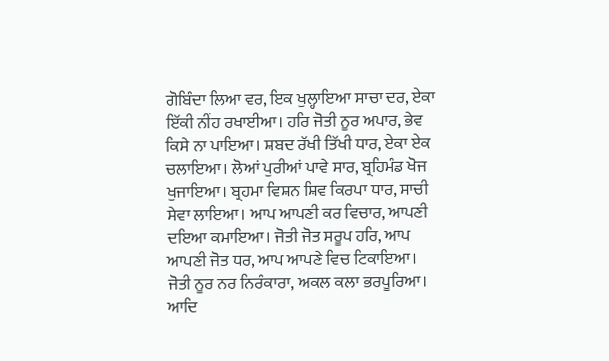ਗੋਬਿੰਦਾ ਲਿਆ ਵਰ, ਇਕ ਖੁਲ੍ਹਾਇਆ ਸਾਚਾ ਦਰ, ਏਕਾ ਇੱਕੀ ਨੀਂਹ ਰਖਾਈਆ। ਹਰਿ ਜੋਤੀ ਨੂਰ ਅਪਾਰ, ਭੇਵ ਕਿਸੇ ਨਾ ਪਾਇਆ। ਸ਼ਬਦ ਰੱਖੀ ਤਿੱਖੀ ਧਾਰ, ਏਕਾ ਏਕ ਚਲਾਇਆ। ਲੋਆਂ ਪੁਰੀਆਂ ਪਾਵੇ ਸਾਰ, ਬ੍ਰਹਿਮੰਡ ਖੋਜ ਖੁਜਾਇਆ। ਬ੍ਰਹਮਾ ਵਿਸ਼ਨ ਸ਼ਿਵ ਕਿਰਪਾ ਧਾਰ, ਸਾਚੀ ਸੇਵਾ ਲਾਇਆ। ਆਪ ਆਪਣੀ ਕਰ ਵਿਚਾਰ, ਆਪਣੀ ਦਇਆ ਕਮਾਇਆ। ਜੋਤੀ ਜੋਤ ਸਰੂਪ ਹਰਿ, ਆਪ ਆਪਣੀ ਜੋਤ ਧਰ, ਆਪ ਆਪਣੇ ਵਿਚ ਟਿਕਾਇਆ। ਜੋਤੀ ਨੂਰ ਨਰ ਨਿਰੰਕਾਰਾ, ਅਕਲ ਕਲਾ ਭਰਪੂਰਿਆ। ਆਦਿ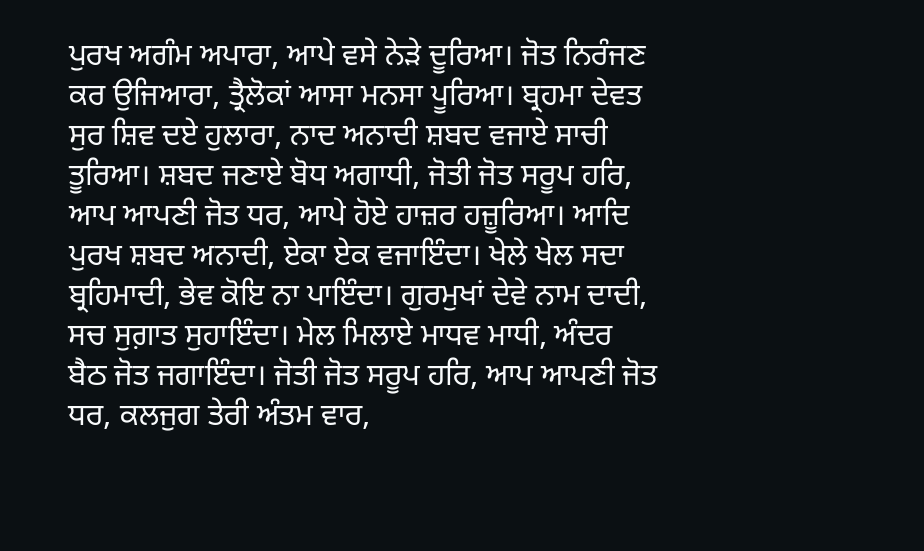ਪੁਰਖ ਅਗੰਮ ਅਪਾਰਾ, ਆਪੇ ਵਸੇ ਨੇੜੇ ਦੂਰਿਆ। ਜੋਤ ਨਿਰੰਜਣ ਕਰ ਉਜਿਆਰਾ, ਤ੍ਰੈਲੋਕਾਂ ਆਸਾ ਮਨਸਾ ਪੂਰਿਆ। ਬ੍ਰਹਮਾ ਦੇਵਤ ਸੁਰ ਸ਼ਿਵ ਦਏ ਹੁਲਾਰਾ, ਨਾਦ ਅਨਾਦੀ ਸ਼ਬਦ ਵਜਾਏ ਸਾਚੀ ਤੂਰਿਆ। ਸ਼ਬਦ ਜਣਾਏ ਬੋਧ ਅਗਾਧੀ, ਜੋਤੀ ਜੋਤ ਸਰੂਪ ਹਰਿ, ਆਪ ਆਪਣੀ ਜੋਤ ਧਰ, ਆਪੇ ਹੋਏ ਹਾਜ਼ਰ ਹਜ਼ੂਰਿਆ। ਆਦਿ ਪੁਰਖ ਸ਼ਬਦ ਅਨਾਦੀ, ਏਕਾ ਏਕ ਵਜਾਇੰਦਾ। ਖੇਲੇ ਖੇਲ ਸਦਾ ਬ੍ਰਹਿਮਾਦੀ, ਭੇਵ ਕੋਇ ਨਾ ਪਾਇੰਦਾ। ਗੁਰਮੁਖਾਂ ਦੇਵੇ ਨਾਮ ਦਾਦੀ, ਸਚ ਸੁਗ਼ਾਤ ਸੁਹਾਇੰਦਾ। ਮੇਲ ਮਿਲਾਏ ਮਾਧਵ ਮਾਧੀ, ਅੰਦਰ ਬੈਠ ਜੋਤ ਜਗਾਇੰਦਾ। ਜੋਤੀ ਜੋਤ ਸਰੂਪ ਹਰਿ, ਆਪ ਆਪਣੀ ਜੋਤ ਧਰ, ਕਲਜੁਗ ਤੇਰੀ ਅੰਤਮ ਵਾਰ,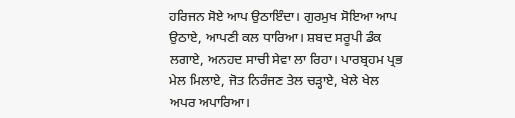ਹਰਿਜਨ ਸੋਏ ਆਪ ਉਠਾਇੰਦਾ। ਗੁਰਮੁਖ ਸੋਇਆ ਆਪ ਉਠਾਏ, ਆਪਣੀ ਕਲ ਧਾਰਿਆ। ਸ਼ਬਦ ਸਰੂਪੀ ਡੰਕ ਲਗਾਏ, ਅਨਹਦ ਸਾਚੀ ਸੇਵਾ ਲਾ ਰਿਹਾ। ਪਾਰਬ੍ਰਹਮ ਪ੍ਰਭ ਮੇਲ ਮਿਲਾਏ, ਜੋਤ ਨਿਰੰਜਣ ਤੇਲ ਚੜ੍ਹਾਏ, ਖੇਲੇ ਖੇਲ ਅਪਰ ਅਪਾਰਿਆ।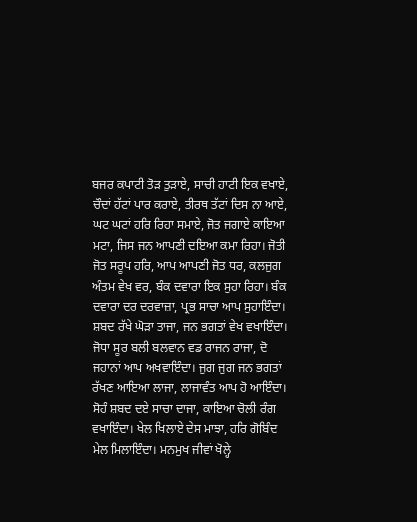ਬਜਰ ਕਪਾਟੀ ਤੋੜ ਤੁੜਾਏ, ਸਾਚੀ ਹਾਟੀ ਇਕ ਵਖਾਏ, ਚੌਦਾਂ ਹੱਟਾਂ ਪਾਰ ਕਰਾਏ, ਤੀਰਥ ਤੱਟਾਂ ਦਿਸ ਨਾ ਆਏ, ਘਟ ਘਟਾਂ ਹਰਿ ਰਿਹਾ ਸਮਾਏ, ਜੋਤ ਜਗਾਏ ਕਾਇਆ ਮਟਾ, ਜਿਸ ਜਨ ਆਪਣੀ ਦਇਆ ਕਮਾ ਰਿਹਾ। ਜੋਤੀ ਜੋਤ ਸਰੂਪ ਹਰਿ, ਆਪ ਆਪਣੀ ਜੋਤ ਧਰ, ਕਲਜੁਗ ਅੰਤਮ ਵੇਖ ਵਰ, ਬੰਕ ਦਵਾਰਾ ਇਕ ਸੁਹਾ ਰਿਹਾ। ਬੰਕ ਦਵਾਰਾ ਦਰ ਦਰਵਾਜ਼ਾ, ਪ੍ਰਭ ਸਾਚਾ ਆਪ ਸੁਹਾਇੰਦਾ। ਸ਼ਬਦ ਰੱਖੇ ਘੋੜਾ ਤਾਜਾ, ਜਨ ਭਗਤਾਂ ਵੇਖ ਵਖਾਇੰਦਾ। ਜੋਧਾ ਸੂਰ ਬਲੀ ਬਲਵਾਨ ਵਡ ਰਾਜਨ ਰਾਜਾ, ਦੋ ਜਹਾਨਾਂ ਆਪ ਅਖਵਾਇੰਦਾ। ਜੁਗ ਜੁਗ ਜਨ ਭਗਤਾਂ ਰੱਖਣ ਆਇਆ ਲਾਜਾ, ਲਾਜਾਵੰਤ ਆਪ ਹੋ ਆਇੰਦਾ। ਸੋਹੰ ਸ਼ਬਦ ਦਏ ਸਾਚਾ ਦਾਜਾ, ਕਾਇਆ ਚੋਲੀ ਰੰਗ ਵਖਾਇੰਦਾ। ਖੇਲ ਖਿਲਾਏ ਦੇਸ ਮਾਝਾ, ਹਰਿ ਗੋਬਿੰਦ ਮੇਲ ਮਿਲਾਇੰਦਾ। ਮਨਮੁਖ ਜੀਵਾਂ ਖੋਲ੍ਹੇ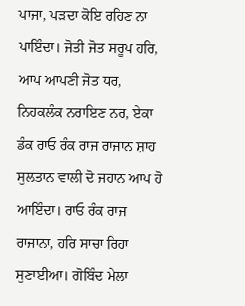ਪਾਜਾ, ਪੜਦਾ ਕੋਇ ਰਹਿਣ ਨਾ ਪਾਇੰਦਾ। ਜੋਤੀ ਜੋਤ ਸਰੂਪ ਹਰਿ, ਆਪ ਆਪਣੀ ਜੋਤ ਧਰ, ਨਿਹਕਲੰਕ ਨਰਾਇਣ ਨਰ, ਏਕਾ ਡੰਕ ਰਾਓ ਰੰਕ ਰਾਜ ਰਾਜਾਨ ਸ਼ਾਹ ਸੁਲਤਾਨ ਵਾਲੀ ਦੋ ਜਹਾਨ ਆਪ ਹੋ ਆਇੰਦਾ। ਰਾਓ ਰੰਕ ਰਾਜ ਰਾਜਾਨਾ, ਹਰਿ ਸਾਚਾ ਰਿਹਾ ਸੁਣਾਈਆ। ਗੋਬਿੰਦ ਮੇਲਾ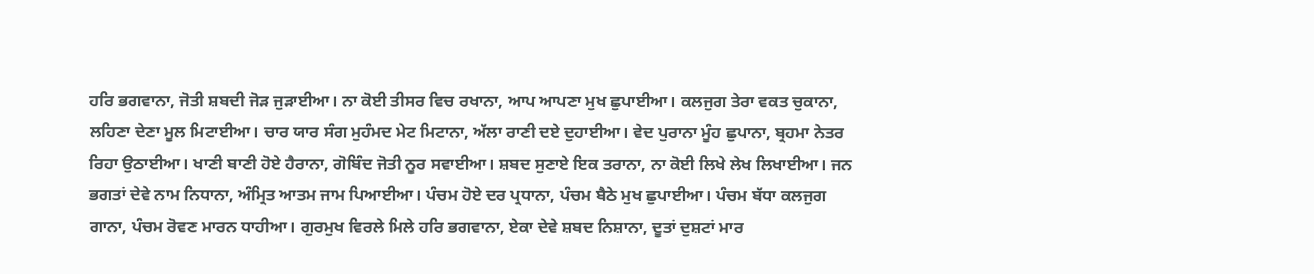ਹਰਿ ਭਗਵਾਨਾ, ਜੋਤੀ ਸ਼ਬਦੀ ਜੋੜ ਜੁੜਾਈਆ। ਨਾ ਕੋਈ ਤੀਸਰ ਵਿਚ ਰਖਾਨਾ, ਆਪ ਆਪਣਾ ਮੁਖ ਛੁਪਾਈਆ। ਕਲਜੁਗ ਤੇਰਾ ਵਕਤ ਚੁਕਾਨਾ, ਲਹਿਣਾ ਦੇਣਾ ਮੂਲ ਮਿਟਾਈਆ। ਚਾਰ ਯਾਰ ਸੰਗ ਮੁਹੰਮਦ ਮੇਟ ਮਿਟਾਨਾ, ਅੱਲਾ ਰਾਣੀ ਦਏ ਦੁਹਾਈਆ। ਵੇਦ ਪੁਰਾਨਾ ਮੂੰਹ ਛੁਪਾਨਾ, ਬ੍ਰਹਮਾ ਨੇਤਰ ਰਿਹਾ ਉਠਾਈਆ। ਖਾਣੀ ਬਾਣੀ ਹੋਏ ਹੈਰਾਨਾ, ਗੋਬਿੰਦ ਜੋਤੀ ਨੂਰ ਸਵਾਈਆ। ਸ਼ਬਦ ਸੁਣਾਏ ਇਕ ਤਰਾਨਾ, ਨਾ ਕੋਈ ਲਿਖੇ ਲੇਖ ਲਿਖਾਈਆ। ਜਨ ਭਗਤਾਂ ਦੇਵੇ ਨਾਮ ਨਿਧਾਨਾ, ਅੰਮ੍ਰਿਤ ਆਤਮ ਜਾਮ ਪਿਆਈਆ। ਪੰਚਮ ਹੋਏ ਦਰ ਪ੍ਰਧਾਨਾ, ਪੰਚਮ ਬੈਠੇ ਮੁਖ ਛੁਪਾਈਆ। ਪੰਚਮ ਬੱਧਾ ਕਲਜੁਗ ਗਾਨਾ, ਪੰਚਮ ਰੋਵਣ ਮਾਰਨ ਧਾਹੀਆ। ਗੁਰਮੁਖ ਵਿਰਲੇ ਮਿਲੇ ਹਰਿ ਭਗਵਾਨਾ, ਏਕਾ ਦੇਵੇ ਸ਼ਬਦ ਨਿਸ਼ਾਨਾ, ਦੂਤਾਂ ਦੁਸ਼ਟਾਂ ਮਾਰ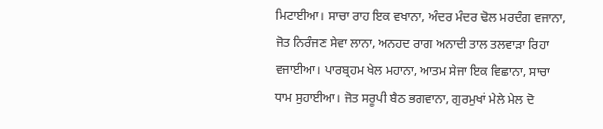ਮਿਟਾਈਆ। ਸਾਚਾ ਰਾਹ ਇਕ ਵਖਾਨਾ, ਅੰਦਰ ਮੰਦਰ ਢੋਲ ਮਰਦੰਗ ਵਜਾਨਾ, ਜੋਤ ਨਿਰੰਜਣ ਸੇਵਾ ਲਾਨਾ, ਅਨਹਦ ਰਾਗ ਅਨਾਦੀ ਤਾਲ ਤਲਵਾੜਾ ਰਿਹਾ ਵਜਾਈਆ। ਪਾਰਬ੍ਰਹਮ ਖੇਲ ਮਹਾਨਾ, ਆਤਮ ਸੇਜਾ ਇਕ ਵਿਛਾਨਾ, ਸਾਚਾ ਧਾਮ ਸੁਹਾਈਆ। ਜੋਤ ਸਰੂਪੀ ਬੈਠ ਭਗਵਾਨਾ, ਗੁਰਮੁਖਾਂ ਮੇਲੇ ਮੇਲ ਦੋ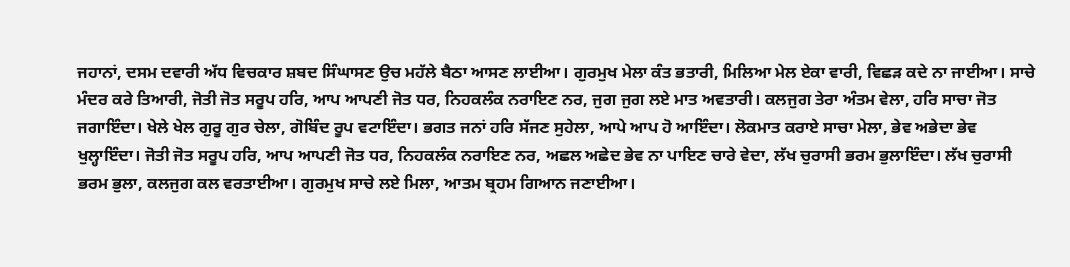ਜਹਾਨਾਂ, ਦਸਮ ਦਵਾਰੀ ਅੱਧ ਵਿਚਕਾਰ ਸ਼ਬਦ ਸਿੰਘਾਸਣ ਉਚ ਮਹੱਲੇ ਬੈਠਾ ਆਸਣ ਲਾਈਆ। ਗੁਰਮੁਖ ਮੇਲਾ ਕੰਤ ਭਤਾਰੀ, ਮਿਲਿਆ ਮੇਲ ਏਕਾ ਵਾਰੀ, ਵਿਛੜ ਕਦੇ ਨਾ ਜਾਈਆ। ਸਾਚੇ ਮੰਦਰ ਕਰੇ ਤਿਆਰੀ, ਜੋਤੀ ਜੋਤ ਸਰੂਪ ਹਰਿ, ਆਪ ਆਪਣੀ ਜੋਤ ਧਰ, ਨਿਹਕਲੰਕ ਨਰਾਇਣ ਨਰ, ਜੁਗ ਜੁਗ ਲਏ ਮਾਤ ਅਵਤਾਰੀ। ਕਲਜੁਗ ਤੇਰਾ ਅੰਤਮ ਵੇਲਾ, ਹਰਿ ਸਾਚਾ ਜੋਤ ਜਗਾਇੰਦਾ। ਖੇਲੇ ਖੇਲ ਗੁਰੂ ਗੁਰ ਚੇਲਾ, ਗੋਬਿੰਦ ਰੂਪ ਵਟਾਇੰਦਾ। ਭਗਤ ਜਨਾਂ ਹਰਿ ਸੱਜਣ ਸੁਹੇਲਾ, ਆਪੇ ਆਪ ਹੋ ਆਇੰਦਾ। ਲੋਕਮਾਤ ਕਰਾਏ ਸਾਚਾ ਮੇਲਾ, ਭੇਵ ਅਭੇਦਾ ਭੇਵ ਖੁਲ੍ਹਾਇੰਦਾ। ਜੋਤੀ ਜੋਤ ਸਰੂਪ ਹਰਿ, ਆਪ ਆਪਣੀ ਜੋਤ ਧਰ, ਨਿਹਕਲੰਕ ਨਰਾਇਣ ਨਰ, ਅਛਲ ਅਛੇਦ ਭੇਵ ਨਾ ਪਾਇਣ ਚਾਰੇ ਵੇਦਾ, ਲੱਖ ਚੁਰਾਸੀ ਭਰਮ ਭੁਲਾਇੰਦਾ। ਲੱਖ ਚੁਰਾਸੀ ਭਰਮ ਭੁਲਾ, ਕਲਜੁਗ ਕਲ ਵਰਤਾਈਆ। ਗੁਰਮੁਖ ਸਾਚੇ ਲਏ ਮਿਲਾ, ਆਤਮ ਬ੍ਰਹਮ ਗਿਆਨ ਜਣਾਈਆ।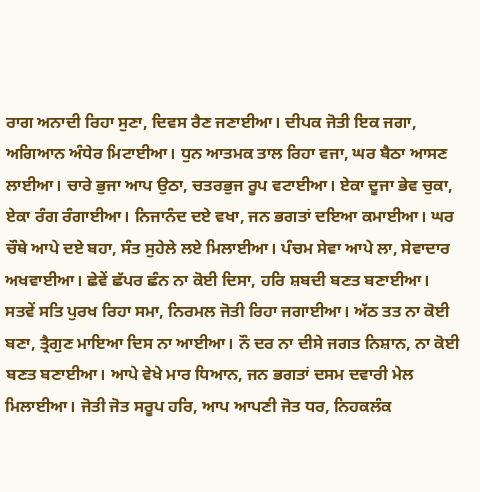ਰਾਗ ਅਨਾਦੀ ਰਿਹਾ ਸੁਣਾ, ਦਿਵਸ ਰੈਣ ਜਣਾਈਆ। ਦੀਪਕ ਜੋਤੀ ਇਕ ਜਗਾ, ਅਗਿਆਨ ਅੰਧੇਰ ਮਿਟਾਈਆ। ਧੁਨ ਆਤਮਕ ਤਾਲ ਰਿਹਾ ਵਜਾ, ਘਰ ਬੈਠਾ ਆਸਣ ਲਾਈਆ। ਚਾਰੇ ਭੁਜਾ ਆਪ ਉਠਾ, ਚਤਰਭੁਜ ਰੂਪ ਵਟਾਈਆ। ਏਕਾ ਦੂਜਾ ਭੇਵ ਚੁਕਾ, ਏਕਾ ਰੰਗ ਰੰਗਾਈਆ। ਨਿਜਾਨੰਦ ਦਏ ਵਖਾ, ਜਨ ਭਗਤਾਂ ਦਇਆ ਕਮਾਈਆ। ਘਰ ਚੌਥੇ ਆਪੇ ਦਏ ਬਹਾ, ਸੰਤ ਸੁਹੇਲੇ ਲਏ ਮਿਲਾਈਆ। ਪੰਚਮ ਸੇਵਾ ਆਪੇ ਲਾ, ਸੇਵਾਦਾਰ ਅਖਵਾਈਆ। ਛੇਵੇਂ ਛੱਪਰ ਛੰਨ ਨਾ ਕੋਈ ਦਿਸਾ, ਹਰਿ ਸ਼ਬਦੀ ਬਣਤ ਬਣਾਈਆ। ਸਤਵੇਂ ਸਤਿ ਪੁਰਖ ਰਿਹਾ ਸਮਾ, ਨਿਰਮਲ ਜੋਤੀ ਰਿਹਾ ਜਗਾਈਆ। ਅੱਠ ਤਤ ਨਾ ਕੋਈ ਬਣਾ, ਤ੍ਰੈਗੁਣ ਮਾਇਆ ਦਿਸ ਨਾ ਆਈਆ। ਨੌ ਦਰ ਨਾ ਦੀਸੇ ਜਗਤ ਨਿਸ਼ਾਨ, ਨਾ ਕੋਈ ਬਣਤ ਬਣਾਈਆ। ਆਪੇ ਵੇਖੇ ਮਾਰ ਧਿਆਨ, ਜਨ ਭਗਤਾਂ ਦਸਮ ਦਵਾਰੀ ਮੇਲ ਮਿਲਾਈਆ। ਜੋਤੀ ਜੋਤ ਸਰੂਪ ਹਰਿ, ਆਪ ਆਪਣੀ ਜੋਤ ਧਰ, ਨਿਹਕਲੰਕ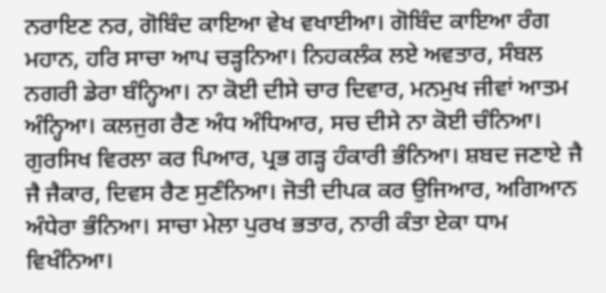ਨਰਾਇਣ ਨਰ, ਗੋਬਿੰਦ ਕਾਇਆ ਵੇਖ ਵਖਾਈਆ। ਗੋਬਿੰਦ ਕਾਇਆ ਰੰਗ ਮਹਾਨ, ਹਰਿ ਸਾਚਾ ਆਪ ਚੜ੍ਹਨਿਆ। ਨਿਹਕਲੰਕ ਲਏ ਅਵਤਾਰ, ਸੰਬਲ ਨਗਰੀ ਡੇਰਾ ਬੰਨ੍ਹਿਆ। ਨਾ ਕੋਈ ਦੀਸੇ ਚਾਰ ਦਿਵਾਰ, ਮਨਮੁਖ ਜੀਵਾਂ ਆਤਮ ਅੰਨ੍ਹਿਆ। ਕਲਜੁਗ ਰੈਣ ਅੰਧ ਅੰਧਿਆਰ, ਸਚ ਦੀਸੇ ਨਾ ਕੋਈ ਚੰਨਿਆ। ਗੁਰਸਿਖ ਵਿਰਲਾ ਕਰ ਪਿਆਰ, ਪ੍ਰਭ ਗੜ੍ਹ ਹੰਕਾਰੀ ਭੰਨਿਆ। ਸ਼ਬਦ ਜਣਾਏ ਜੈ ਜੈ ਜੈਕਾਰ, ਦਿਵਸ ਰੈਣ ਸੁਣੰਨਿਆ। ਜੋਤੀ ਦੀਪਕ ਕਰ ਉਜਿਆਰ, ਅਗਿਆਨ ਅੰਧੇਰਾ ਭੰਨਿਆ। ਸਾਚਾ ਮੇਲਾ ਪੁਰਖ ਭਤਾਰ, ਨਾਰੀ ਕੰਤਾ ਏਕਾ ਧਾਮ ਵਿਖੰਨਿਆ।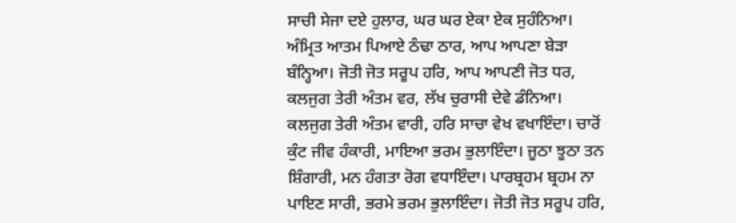ਸਾਚੀ ਸੇਜਾ ਦਏ ਹੁਲਾਰ, ਘਰ ਘਰ ਏਕਾ ਏਕ ਸੁਹੰਨਿਆ। ਅੰਮ੍ਰਿਤ ਆਤਮ ਪਿਆਏ ਠੰਢਾ ਠਾਰ, ਆਪ ਆਪਣਾ ਬੇੜਾ ਬੰਨ੍ਹਿਆ। ਜੋਤੀ ਜੋਤ ਸਰੂਪ ਹਰਿ, ਆਪ ਆਪਣੀ ਜੋਤ ਧਰ, ਕਲਜੁਗ ਤੇਰੀ ਅੰਤਮ ਵਰ, ਲੱਖ ਚੁਰਾਸੀ ਦੇਵੇ ਡੰਨਿਆ। ਕਲਜੁਗ ਤੇਰੀ ਅੰਤਮ ਵਾਰੀ, ਹਰਿ ਸਾਚਾ ਵੇਖ ਵਖਾਇੰਦਾ। ਚਾਰੋਂ ਕੁੰਟ ਜੀਵ ਹੰਕਾਰੀ, ਮਾਇਆ ਭਰਮ ਭੁਲਾਇੰਦਾ। ਜੂਠਾ ਝੂਠਾ ਤਨ ਸ਼ਿੰਗਾਰੀ, ਮਨ ਹੰਗਤਾ ਰੋਗ ਵਧਾਇੰਦਾ। ਪਾਰਬ੍ਰਹਮ ਬ੍ਰਹਮ ਨਾ ਪਾਇਣ ਸਾਰੀ, ਭਰਮੇ ਭਰਮ ਭੁਲਾਇੰਦਾ। ਜੋਤੀ ਜੋਤ ਸਰੂਪ ਹਰਿ,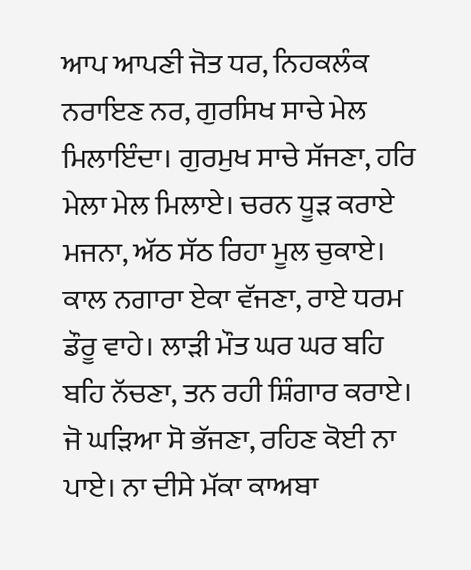ਆਪ ਆਪਣੀ ਜੋਤ ਧਰ, ਨਿਹਕਲੰਕ ਨਰਾਇਣ ਨਰ, ਗੁਰਸਿਖ ਸਾਚੇ ਮੇਲ ਮਿਲਾਇੰਦਾ। ਗੁਰਮੁਖ ਸਾਚੇ ਸੱਜਣਾ, ਹਰਿ ਮੇਲਾ ਮੇਲ ਮਿਲਾਏ। ਚਰਨ ਧੂੜ ਕਰਾਏ ਮਜਨਾ, ਅੱਠ ਸੱਠ ਰਿਹਾ ਮੂਲ ਚੁਕਾਏ। ਕਾਲ ਨਗਾਰਾ ਏਕਾ ਵੱਜਣਾ, ਰਾਏ ਧਰਮ ਡੌਰੂ ਵਾਹੇ। ਲਾੜੀ ਮੌਤ ਘਰ ਘਰ ਬਹਿ ਬਹਿ ਨੱਚਣਾ, ਤਨ ਰਹੀ ਸ਼ਿੰਗਾਰ ਕਰਾਏ। ਜੋ ਘੜਿਆ ਸੋ ਭੱਜਣਾ, ਰਹਿਣ ਕੋਈ ਨਾ ਪਾਏ। ਨਾ ਦੀਸੇ ਮੱਕਾ ਕਾਅਬਾ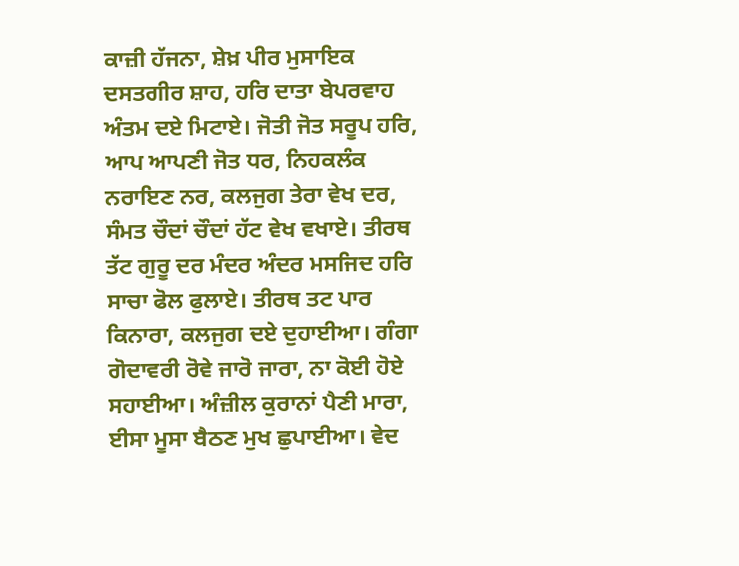ਕਾਜ਼ੀ ਹੱਜਨਾ, ਸ਼ੇਖ਼ ਪੀਰ ਮੁਸਾਇਕ ਦਸਤਗੀਰ ਸ਼ਾਹ, ਹਰਿ ਦਾਤਾ ਬੇਪਰਵਾਹ ਅੰਤਮ ਦਏ ਮਿਟਾਏ। ਜੋਤੀ ਜੋਤ ਸਰੂਪ ਹਰਿ, ਆਪ ਆਪਣੀ ਜੋਤ ਧਰ, ਨਿਹਕਲੰਕ ਨਰਾਇਣ ਨਰ, ਕਲਜੁਗ ਤੇਰਾ ਵੇਖ ਦਰ, ਸੰਮਤ ਚੌਦਾਂ ਚੌਦਾਂ ਹੱਟ ਵੇਖ ਵਖਾਏ। ਤੀਰਥ ਤੱਟ ਗੁਰੂ ਦਰ ਮੰਦਰ ਅੰਦਰ ਮਸਜਿਦ ਹਰਿ ਸਾਚਾ ਫੋਲ ਫੁਲਾਏ। ਤੀਰਥ ਤਟ ਪਾਰ ਕਿਨਾਰਾ, ਕਲਜੁਗ ਦਏ ਦੁਹਾਈਆ। ਗੰਗਾ ਗੋਦਾਵਰੀ ਰੋਵੇ ਜਾਰੋ ਜਾਰਾ, ਨਾ ਕੋਈ ਹੋਏ ਸਹਾਈਆ। ਅੰਜ਼ੀਲ ਕੁਰਾਨਾਂ ਪੈਣੀ ਮਾਰਾ, ਈਸਾ ਮੂਸਾ ਬੈਠਣ ਮੁਖ ਛੁਪਾਈਆ। ਵੇਦ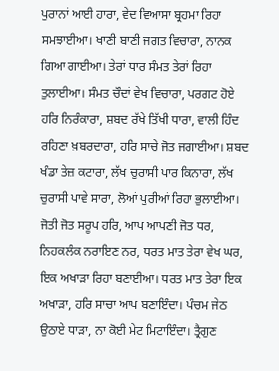ਪੁਰਾਨਾਂ ਆਈ ਹਾਰਾ, ਵੇਦ ਵਿਆਸਾ ਬ੍ਰਹਮਾ ਰਿਹਾ ਸਮਝਾਈਆ। ਖਾਣੀ ਬਾਣੀ ਜਗਤ ਵਿਚਾਰਾ, ਨਾਨਕ ਗਿਆ ਗਾਈਆ। ਤੇਰਾਂ ਧਾਰ ਸੰਮਤ ਤੇਰਾਂ ਰਿਹਾ ਤੁਲਾਈਆ। ਸੰਮਤ ਚੌਦਾਂ ਵੇਖ ਵਿਚਾਰਾ, ਪਰਗਟ ਹੋਏ ਹਰਿ ਨਿਰੰਕਾਰਾ, ਸ਼ਬਦ ਰੱਖੇ ਤਿੱਖੀ ਧਾਰਾ, ਵਾਲੀ ਹਿੰਦ ਰਹਿਣਾ ਖ਼ਬਰਦਾਰਾ, ਹਰਿ ਸਾਚੇ ਜੋਤ ਜਗਾਈਆ। ਸ਼ਬਦ ਖੰਡਾ ਤੇਜ਼ ਕਟਾਰਾ, ਲੱਖ ਚੁਰਾਸੀ ਪਾਰ ਕਿਨਾਰਾ, ਲੱਖ ਚੁਰਾਸੀ ਪਾਵੇ ਸਾਰਾ, ਲੋਆਂ ਪੁਰੀਆਂ ਰਿਹਾ ਭੁਲਾਈਆ। ਜੋਤੀ ਜੋਤ ਸਰੂਪ ਹਰਿ, ਆਪ ਆਪਣੀ ਜੋਤ ਧਰ, ਨਿਹਕਲੰਕ ਨਰਾਇਣ ਨਰ, ਧਰਤ ਮਾਤ ਤੇਰਾ ਵੇਖ ਘਰ, ਇਕ ਅਖਾੜਾ ਰਿਹਾ ਬਣਾਈਆ। ਧਰਤ ਮਾਤ ਤੇਰਾ ਇਕ ਅਖਾੜਾ, ਹਰਿ ਸਾਚਾ ਆਪ ਬਣਾਇੰਦਾ। ਪੰਚਮ ਜੇਠ ਉਠਾਏ ਧਾੜਾ, ਨਾ ਕੋਈ ਮੇਟ ਮਿਟਾਇੰਦਾ। ਤ੍ਰੈਗੁਣ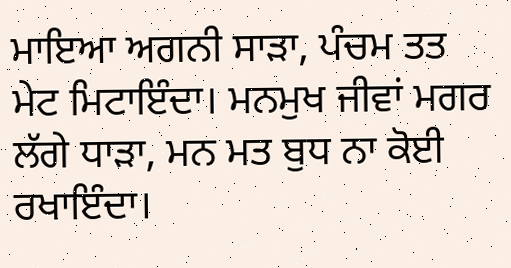ਮਾਇਆ ਅਗਨੀ ਸਾੜਾ, ਪੰਚਮ ਤਤ ਮੇਟ ਮਿਟਾਇੰਦਾ। ਮਨਮੁਖ ਜੀਵਾਂ ਮਗਰ ਲੱਗੇ ਧਾੜਾ, ਮਨ ਮਤ ਬੁਧ ਨਾ ਕੋਈ ਰਖਾਇੰਦਾ।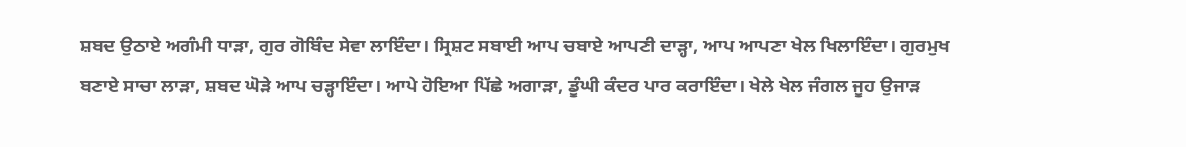ਸ਼ਬਦ ਉਠਾਏ ਅਗੰਮੀ ਧਾੜਾ, ਗੁਰ ਗੋਬਿੰਦ ਸੇਵਾ ਲਾਇੰਦਾ। ਸ੍ਰਿਸ਼ਟ ਸਬਾਈ ਆਪ ਚਬਾਏ ਆਪਣੀ ਦਾੜ੍ਹਾ, ਆਪ ਆਪਣਾ ਖੇਲ ਖਿਲਾਇੰਦਾ। ਗੁਰਮੁਖ ਬਣਾਏ ਸਾਚਾ ਲਾੜਾ, ਸ਼ਬਦ ਘੋੜੇ ਆਪ ਚੜ੍ਹਾਇੰਦਾ। ਆਪੇ ਹੋਇਆ ਪਿੱਛੇ ਅਗਾੜਾ, ਡੂੰਘੀ ਕੰਦਰ ਪਾਰ ਕਰਾਇੰਦਾ। ਖੇਲੇ ਖੇਲ ਜੰਗਲ ਜੂਹ ਉਜਾੜ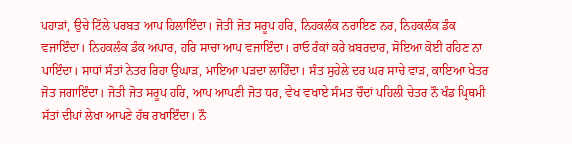ਪਹਾੜਾਂ, ਉਚੇ ਟਿੱਲੇ ਪਰਬਤ ਆਪ ਹਿਲਾਇੰਦਾ। ਜੋਤੀ ਜੋਤ ਸਰੂਪ ਹਰਿ, ਨਿਹਕਲੰਕ ਨਰਾਇਣ ਨਰ, ਨਿਹਕਲੰਕ ਡੰਕ ਵਜਾਇੰਦਾ। ਨਿਹਕਲੰਕ ਡੰਕ ਅਪਾਰ, ਹਰਿ ਸਾਚਾ ਆਪ ਵਜਾਇੰਦਾ। ਰਾਓ ਰੰਕਾਂ ਕਰੇ ਖ਼ਬਰਦਾਰ, ਸੋਇਆ ਕੋਈ ਰਹਿਣ ਨਾ ਪਾਇੰਦਾ। ਸਾਧਾਂ ਸੰਤਾਂ ਨੇਤਰ ਰਿਹਾ ਉਘਾੜ, ਮਾਇਆ ਪੜਦਾ ਲਾਹਿੰਦਾ। ਸੰਤ ਸੁਹੇਲੇ ਦਰ ਘਰ ਸਾਚੇ ਵਾੜ, ਕਾਇਆ ਖੇਤਰ ਜੋਤ ਜਗਾਇੰਦਾ। ਜੋਤੀ ਜੋਤ ਸਰੂਪ ਹਰਿ, ਆਪ ਆਪਣੀ ਜੋਤ ਧਰ, ਵੇਖ ਵਖਾਏ ਸੰਮਤ ਚੌਦਾਂ ਪਹਿਲੀ ਚੇਤਰ ਨੌ ਖੰਡ ਪ੍ਰਿਥਮੀ ਸੱਤਾਂ ਦੀਪਾਂ ਲੇਖਾ ਆਪਣੇ ਹੱਥ ਰਖਾਇੰਦਾ। ਨੌ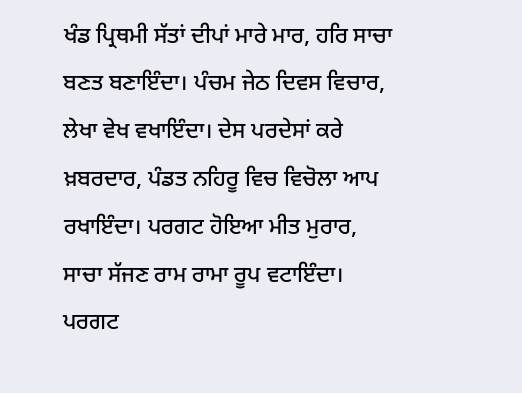ਖੰਡ ਪ੍ਰਿਥਮੀ ਸੱਤਾਂ ਦੀਪਾਂ ਮਾਰੇ ਮਾਰ, ਹਰਿ ਸਾਚਾ ਬਣਤ ਬਣਾਇੰਦਾ। ਪੰਚਮ ਜੇਠ ਦਿਵਸ ਵਿਚਾਰ, ਲੇਖਾ ਵੇਖ ਵਖਾਇੰਦਾ। ਦੇਸ ਪਰਦੇਸਾਂ ਕਰੇ ਖ਼ਬਰਦਾਰ, ਪੰਡਤ ਨਹਿਰੂ ਵਿਚ ਵਿਚੋਲਾ ਆਪ ਰਖਾਇੰਦਾ। ਪਰਗਟ ਹੋਇਆ ਮੀਤ ਮੁਰਾਰ, ਸਾਚਾ ਸੱਜਣ ਰਾਮ ਰਾਮਾ ਰੂਪ ਵਟਾਇੰਦਾ। ਪਰਗਟ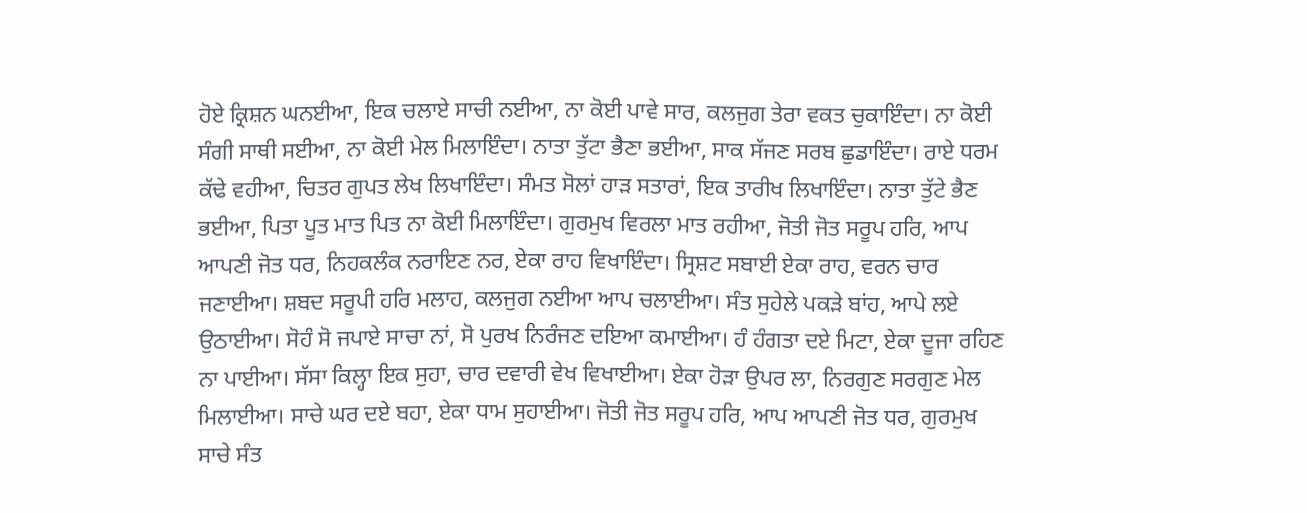ਹੋਏ ਕ੍ਰਿਸ਼ਨ ਘਨਈਆ, ਇਕ ਚਲਾਏ ਸਾਚੀ ਨਈਆ, ਨਾ ਕੋਈ ਪਾਵੇ ਸਾਰ, ਕਲਜੁਗ ਤੇਰਾ ਵਕਤ ਚੁਕਾਇੰਦਾ। ਨਾ ਕੋਈ ਸੰਗੀ ਸਾਥੀ ਸਈਆ, ਨਾ ਕੋਈ ਮੇਲ ਮਿਲਾਇੰਦਾ। ਨਾਤਾ ਤੁੱਟਾ ਭੈਣਾ ਭਈਆ, ਸਾਕ ਸੱਜਣ ਸਰਬ ਛੁਡਾਇੰਦਾ। ਰਾਏ ਧਰਮ ਕੱਢੇ ਵਹੀਆ, ਚਿਤਰ ਗੁਪਤ ਲੇਖ ਲਿਖਾਇੰਦਾ। ਸੰਮਤ ਸੋਲਾਂ ਹਾੜ ਸਤਾਰਾਂ, ਇਕ ਤਾਰੀਖ ਲਿਖਾਇੰਦਾ। ਨਾਤਾ ਤੁੱਟੇ ਭੈਣ ਭਈਆ, ਪਿਤਾ ਪੂਤ ਮਾਤ ਪਿਤ ਨਾ ਕੋਈ ਮਿਲਾਇੰਦਾ। ਗੁਰਮੁਖ ਵਿਰਲਾ ਮਾਤ ਰਹੀਆ, ਜੋਤੀ ਜੋਤ ਸਰੂਪ ਹਰਿ, ਆਪ ਆਪਣੀ ਜੋਤ ਧਰ, ਨਿਹਕਲੰਕ ਨਰਾਇਣ ਨਰ, ਏਕਾ ਰਾਹ ਵਿਖਾਇੰਦਾ। ਸ੍ਰਿਸ਼ਟ ਸਬਾਈ ਏਕਾ ਰਾਹ, ਵਰਨ ਚਾਰ ਜਣਾਈਆ। ਸ਼ਬਦ ਸਰੂਪੀ ਹਰਿ ਮਲਾਹ, ਕਲਜੁਗ ਨਈਆ ਆਪ ਚਲਾਈਆ। ਸੰਤ ਸੁਹੇਲੇ ਪਕੜੇ ਬਾਂਹ, ਆਪੇ ਲਏ ਉਠਾਈਆ। ਸੋਹੰ ਸੋ ਜਪਾਏ ਸਾਚਾ ਨਾਂ, ਸੋ ਪੁਰਖ ਨਿਰੰਜਣ ਦਇਆ ਕਮਾਈਆ। ਹੰ ਹੰਗਤਾ ਦਏ ਮਿਟਾ, ਏਕਾ ਦੂਜਾ ਰਹਿਣ ਨਾ ਪਾਈਆ। ਸੱਸਾ ਕਿਲ੍ਹਾ ਇਕ ਸੁਹਾ, ਚਾਰ ਦਵਾਰੀ ਵੇਖ ਵਿਖਾਈਆ। ਏਕਾ ਹੋੜਾ ਉਪਰ ਲਾ, ਨਿਰਗੁਣ ਸਰਗੁਣ ਮੇਲ ਮਿਲਾਈਆ। ਸਾਚੇ ਘਰ ਦਏ ਬਹਾ, ਏਕਾ ਧਾਮ ਸੁਹਾਈਆ। ਜੋਤੀ ਜੋਤ ਸਰੂਪ ਹਰਿ, ਆਪ ਆਪਣੀ ਜੋਤ ਧਰ, ਗੁਰਮੁਖ ਸਾਚੇ ਸੰਤ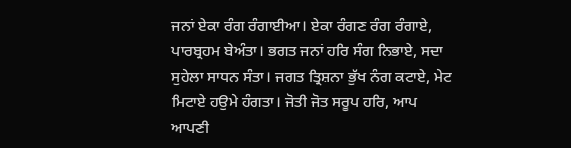ਜਨਾਂ ਏਕਾ ਰੰਗ ਰੰਗਾਈਆ। ਏਕਾ ਰੰਗਣ ਰੰਗ ਰੰਗਾਏ, ਪਾਰਬ੍ਰਹਮ ਬੇਅੰਤਾ। ਭਗਤ ਜਨਾਂ ਹਰਿ ਸੰਗ ਨਿਭਾਏ, ਸਦਾ ਸੁਹੇਲਾ ਸਾਧਨ ਸੰਤਾ। ਜਗਤ ਤ੍ਰਿਸ਼ਨਾ ਭੁੱਖ ਨੰਗ ਕਟਾਏ, ਮੇਟ ਮਿਟਾਏ ਹਉਮੇ ਹੰਗਤਾ। ਜੋਤੀ ਜੋਤ ਸਰੂਪ ਹਰਿ, ਆਪ ਆਪਣੀ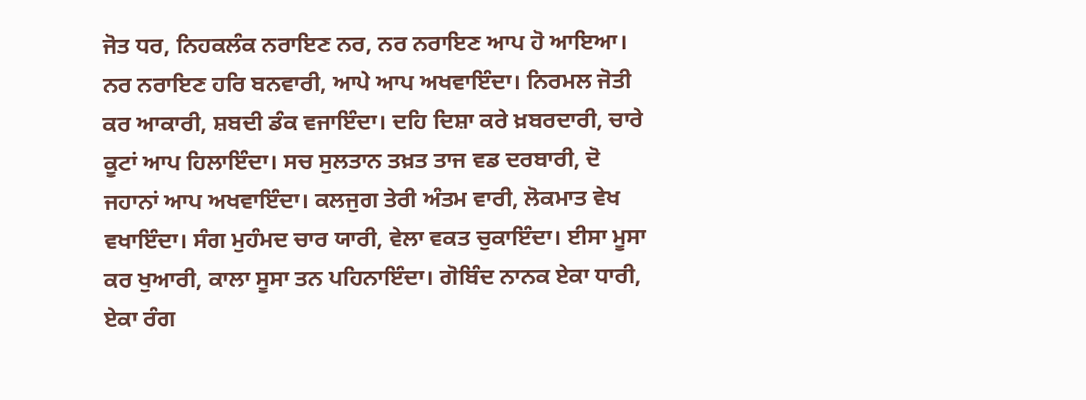ਜੋਤ ਧਰ, ਨਿਹਕਲੰਕ ਨਰਾਇਣ ਨਰ, ਨਰ ਨਰਾਇਣ ਆਪ ਹੋ ਆਇਆ। ਨਰ ਨਰਾਇਣ ਹਰਿ ਬਨਵਾਰੀ, ਆਪੇ ਆਪ ਅਖਵਾਇੰਦਾ। ਨਿਰਮਲ ਜੋਤੀ ਕਰ ਆਕਾਰੀ, ਸ਼ਬਦੀ ਡੰਕ ਵਜਾਇੰਦਾ। ਦਹਿ ਦਿਸ਼ਾ ਕਰੇ ਖ਼ਬਰਦਾਰੀ, ਚਾਰੇ ਕੂਟਾਂ ਆਪ ਹਿਲਾਇੰਦਾ। ਸਚ ਸੁਲਤਾਨ ਤਖ਼ਤ ਤਾਜ ਵਡ ਦਰਬਾਰੀ, ਦੋ ਜਹਾਨਾਂ ਆਪ ਅਖਵਾਇੰਦਾ। ਕਲਜੁਗ ਤੇਰੀ ਅੰਤਮ ਵਾਰੀ, ਲੋਕਮਾਤ ਵੇਖ ਵਖਾਇੰਦਾ। ਸੰਗ ਮੁਹੰਮਦ ਚਾਰ ਯਾਰੀ, ਵੇਲਾ ਵਕਤ ਚੁਕਾਇੰਦਾ। ਈਸਾ ਮੂਸਾ ਕਰ ਖੁਆਰੀ, ਕਾਲਾ ਸੂਸਾ ਤਨ ਪਹਿਨਾਇੰਦਾ। ਗੋਬਿੰਦ ਨਾਨਕ ਏਕਾ ਧਾਰੀ, ਏਕਾ ਰੰਗ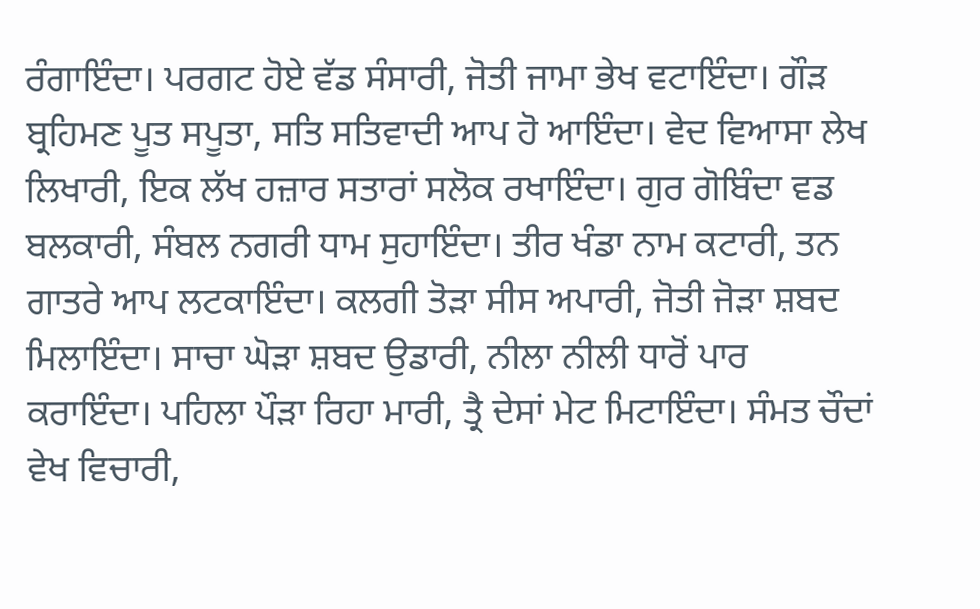ਰੰਗਾਇੰਦਾ। ਪਰਗਟ ਹੋਏ ਵੱਡ ਸੰਸਾਰੀ, ਜੋਤੀ ਜਾਮਾ ਭੇਖ ਵਟਾਇੰਦਾ। ਗੌੜ ਬ੍ਰਹਿਮਣ ਪੂਤ ਸਪੂਤਾ, ਸਤਿ ਸਤਿਵਾਦੀ ਆਪ ਹੋ ਆਇੰਦਾ। ਵੇਦ ਵਿਆਸਾ ਲੇਖ ਲਿਖਾਰੀ, ਇਕ ਲੱਖ ਹਜ਼ਾਰ ਸਤਾਰਾਂ ਸਲੋਕ ਰਖਾਇੰਦਾ। ਗੁਰ ਗੋਬਿੰਦਾ ਵਡ ਬਲਕਾਰੀ, ਸੰਬਲ ਨਗਰੀ ਧਾਮ ਸੁਹਾਇੰਦਾ। ਤੀਰ ਖੰਡਾ ਨਾਮ ਕਟਾਰੀ, ਤਨ ਗਾਤਰੇ ਆਪ ਲਟਕਾਇੰਦਾ। ਕਲਗੀ ਤੋੜਾ ਸੀਸ ਅਪਾਰੀ, ਜੋਤੀ ਜੋੜਾ ਸ਼ਬਦ ਮਿਲਾਇੰਦਾ। ਸਾਚਾ ਘੋੜਾ ਸ਼ਬਦ ਉਡਾਰੀ, ਨੀਲਾ ਨੀਲੀ ਧਾਰੋਂ ਪਾਰ ਕਰਾਇੰਦਾ। ਪਹਿਲਾ ਪੌੜਾ ਰਿਹਾ ਮਾਰੀ, ਤ੍ਰੈ ਦੇਸਾਂ ਮੇਟ ਮਿਟਾਇੰਦਾ। ਸੰਮਤ ਚੌਦਾਂ ਵੇਖ ਵਿਚਾਰੀ,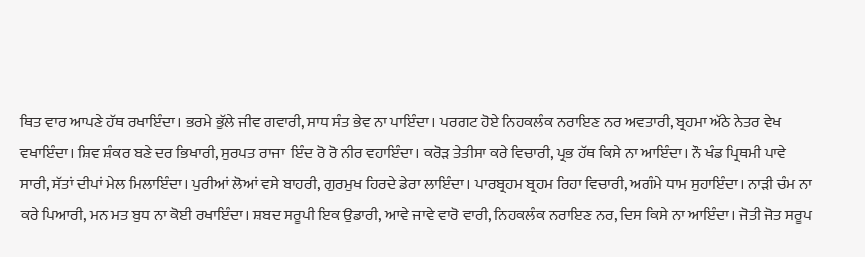ਥਿਤ ਵਾਰ ਆਪਣੇ ਹੱਥ ਰਖਾਇੰਦਾ। ਭਰਮੇ ਭੁੱਲੇ ਜੀਵ ਗਵਾਰੀ, ਸਾਧ ਸੰਤ ਭੇਵ ਨਾ ਪਾਇੰਦਾ। ਪਰਗਟ ਹੋਏ ਨਿਹਕਲੰਕ ਨਰਾਇਣ ਨਰ ਅਵਤਾਰੀ, ਬ੍ਰਹਮਾ ਅੱਠੇ ਨੇਤਰ ਵੇਖ ਵਖਾਇੰਦਾ। ਸ਼ਿਵ ਸ਼ੰਕਰ ਬਣੇ ਦਰ ਭਿਖਾਰੀ, ਸੁਰਪਤ ਰਾਜਾ  ਇੰਦ ਰੋ ਰੋ ਨੀਰ ਵਹਾਇੰਦਾ। ਕਰੋੜ ਤੇਤੀਸਾ ਕਰੇ ਵਿਚਾਰੀ, ਪ੍ਰਭ ਹੱਥ ਕਿਸੇ ਨਾ ਆਇੰਦਾ। ਨੌ ਖੰਡ ਪ੍ਰਿਥਮੀ ਪਾਵੇ ਸਾਰੀ, ਸੱਤਾਂ ਦੀਪਾਂ ਮੇਲ ਮਿਲਾਇੰਦਾ। ਪੁਰੀਆਂ ਲੋਆਂ ਵਸੇ ਬਾਹਰੀ, ਗੁਰਮੁਖ ਹਿਰਦੇ ਡੇਰਾ ਲਾਇੰਦਾ। ਪਾਰਬ੍ਰਹਮ ਬ੍ਰਹਮ ਰਿਹਾ ਵਿਚਾਰੀ, ਅਗੰਮੇ ਧਾਮ ਸੁਹਾਇੰਦਾ। ਨਾੜੀ ਚੰਮ ਨਾ ਕਰੇ ਪਿਆਰੀ, ਮਨ ਮਤ ਬੁਧ ਨਾ ਕੋਈ ਰਖਾਇੰਦਾ। ਸ਼ਬਦ ਸਰੂਪੀ ਇਕ ਉਡਾਰੀ, ਆਵੇ ਜਾਵੇ ਵਾਰੋ ਵਾਰੀ, ਨਿਹਕਲੰਕ ਨਰਾਇਣ ਨਰ, ਦਿਸ ਕਿਸੇ ਨਾ ਆਇੰਦਾ। ਜੋਤੀ ਜੋਤ ਸਰੂਪ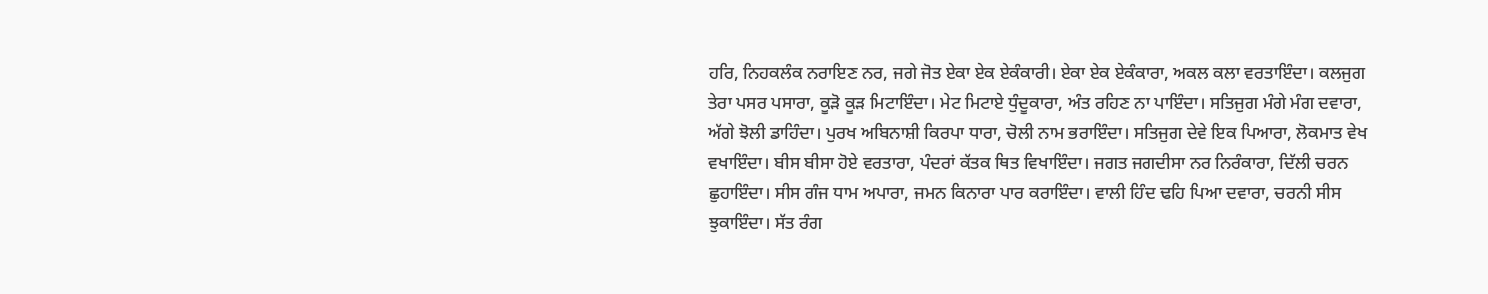ਹਰਿ, ਨਿਹਕਲੰਕ ਨਰਾਇਣ ਨਰ, ਜਗੇ ਜੋਤ ਏਕਾ ਏਕ ਏਕੰਕਾਰੀ। ਏਕਾ ਏਕ ਏਕੰਕਾਰਾ, ਅਕਲ ਕਲਾ ਵਰਤਾਇੰਦਾ। ਕਲਜੁਗ ਤੇਰਾ ਪਸਰ ਪਸਾਰਾ, ਕੂੜੋ ਕੂੜ ਮਿਟਾਇੰਦਾ। ਮੇਟ ਮਿਟਾਏ ਧੁੰਦੂਕਾਰਾ, ਅੰਤ ਰਹਿਣ ਨਾ ਪਾਇੰਦਾ। ਸਤਿਜੁਗ ਮੰਗੇ ਮੰਗ ਦਵਾਰਾ, ਅੱਗੇ ਝੋਲੀ ਡਾਹਿੰਦਾ। ਪੁਰਖ ਅਬਿਨਾਸ਼ੀ ਕਿਰਪਾ ਧਾਰਾ, ਚੋਲੀ ਨਾਮ ਭਰਾਇੰਦਾ। ਸਤਿਜੁਗ ਦੇਵੇ ਇਕ ਪਿਆਰਾ, ਲੋਕਮਾਤ ਵੇਖ ਵਖਾਇੰਦਾ। ਬੀਸ ਬੀਸਾ ਹੋਏ ਵਰਤਾਰਾ, ਪੰਦਰਾਂ ਕੱਤਕ ਥਿਤ ਵਿਖਾਇੰਦਾ। ਜਗਤ ਜਗਦੀਸਾ ਨਰ ਨਿਰੰਕਾਰਾ, ਦਿੱਲੀ ਚਰਨ ਛੁਹਾਇੰਦਾ। ਸੀਸ ਗੰਜ ਧਾਮ ਅਪਾਰਾ, ਜਮਨ ਕਿਨਾਰਾ ਪਾਰ ਕਰਾਇੰਦਾ। ਵਾਲੀ ਹਿੰਦ ਢਹਿ ਪਿਆ ਦਵਾਰਾ, ਚਰਨੀ ਸੀਸ ਝੁਕਾਇੰਦਾ। ਸੱਤ ਰੰਗ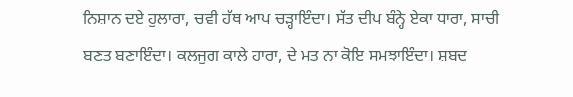ਨਿਸ਼ਾਨ ਦਏ ਹੁਲਾਰਾ, ਚਵੀ ਹੱਥ ਆਪ ਚੜ੍ਹਾਇੰਦਾ। ਸੱਤ ਦੀਪ ਬੰਨ੍ਹੇ ਏਕਾ ਧਾਰਾ, ਸਾਚੀ ਬਣਤ ਬਣਾਇੰਦਾ। ਕਲਜੁਗ ਕਾਲੇ ਹਾਰਾ, ਦੇ ਮਤ ਨਾ ਕੋਇ ਸਮਝਾਇੰਦਾ। ਸ਼ਬਦ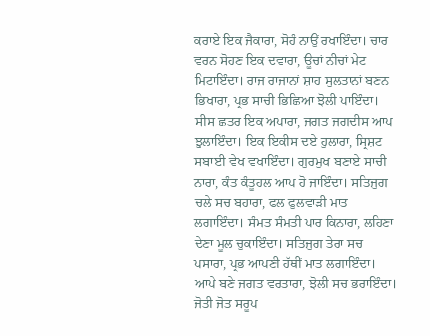ਕਰਾਏ ਇਕ ਜੈਕਾਰਾ, ਸੋਹੰ ਨਾਉਂ ਰਖਾਇੰਦਾ। ਚਾਰ ਵਰਨ ਸੋਹਣ ਇਕ ਦਵਾਰਾ, ਊਚਾਂ ਨੀਚਾਂ ਮੇਟ ਮਿਟਾਇੰਦਾ। ਰਾਜ ਰਾਜਾਨਾਂ ਸ਼ਾਹ ਸੁਲਤਾਨਾਂ ਬਣਨ ਭਿਖਾਰਾ, ਪ੍ਰਭ ਸਾਚੀ ਭਿਛਿਆ ਝੋਲੀ ਪਾਇੰਦਾ। ਸੀਸ ਛਤਰ ਇਕ ਅਪਾਰਾ, ਜਗਤ ਜਗਦੀਸ ਆਪ ਝੁਲਾਇੰਦਾ। ਇਕ ਇਕੀਸ ਦਏ ਹੁਲਾਰਾ, ਸ੍ਰਿਸ਼ਟ ਸਬਾਈ ਵੇਖ ਵਖਾਇੰਦਾ। ਗੁਰਮੁਖ ਬਣਾਏ ਸਾਚੀ ਨਾਰਾ, ਕੰਤ ਕੰਤੂਹਲ ਆਪ ਹੋ ਜਾਇੰਦਾ। ਸਤਿਜੁਗ ਚਲੇ ਸਚ ਬਹਾਰਾ, ਫਲ ਫੁਲਵਾੜੀ ਮਾਤ ਲਗਾਇੰਦਾ। ਸੰਮਤ ਸੰਮਤੀ ਪਾਰ ਕਿਨਾਰਾ, ਲਹਿਣਾ ਦੇਣਾ ਮੂਲ ਚੁਕਾਇੰਦਾ। ਸਤਿਜੁਗ ਤੇਰਾ ਸਚ ਪਸਾਰਾ, ਪ੍ਰਭ ਆਪਣੀ ਹੱਥੀਂ ਮਾਤ ਲਗਾਇੰਦਾ। ਆਪੇ ਬਣੇ ਜਗਤ ਵਰਤਾਰਾ, ਝੋਲੀ ਸਚ ਭਰਾਇੰਦਾ। ਜੋਤੀ ਜੋਤ ਸਰੂਪ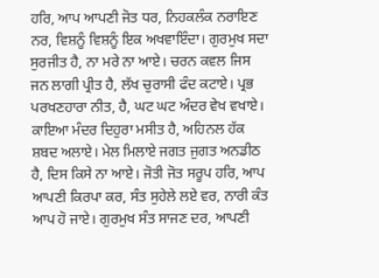ਹਰਿ, ਆਪ ਆਪਣੀ ਜੋਤ ਧਰ, ਨਿਹਕਲੰਕ ਨਰਾਇਣ ਨਰ, ਵਿਸ਼ਨੂੰ ਵਿਸ਼ਨੂੰ ਇਕ ਅਖਵਾਇੰਦਾ। ਗੁਰਮੁਖ ਸਦਾ ਸੁਰਜੀਤ ਹੈ, ਨਾ ਮਰੇ ਨਾ ਆਏ। ਚਰਨ ਕਵਲ ਜਿਸ ਜਨ ਲਾਗੀ ਪ੍ਰੀਤ ਹੈ, ਲੱਖ ਚੁਰਾਸੀ ਫੰਦ ਕਟਾਏ। ਪ੍ਰਭ ਪਰਖਣਹਾਰਾ ਨੀਤ, ਹੈ, ਘਟ ਘਟ ਅੰਦਰ ਵੇਖ ਵਖਾਏ। ਕਾਇਆ ਮੰਦਰ ਦਿਹੁਰਾ ਮਸੀਤ ਹੈ, ਅਹਿਨਲ ਹੱਕ ਸ਼ਬਦ ਅਲਾਏ। ਮੇਲ ਮਿਲਾਏ ਜਗਤ ਜੁਗਤ ਅਨਡੀਠ ਹੈ, ਦਿਸ ਕਿਸੇ ਨਾ ਆਏ। ਜੋਤੀ ਜੋਤ ਸਰੂਪ ਹਰਿ, ਆਪ ਆਪਣੀ ਕਿਰਪਾ ਕਰ, ਸੰਤ ਸੁਹੇਲੇ ਲਏ ਵਰ, ਨਾਰੀ ਕੰਤ ਆਪ ਹੋ ਜਾਏ। ਗੁਰਮੁਖ ਸੰਤ ਸਾਜਣ ਦਰ, ਆਪਣੀ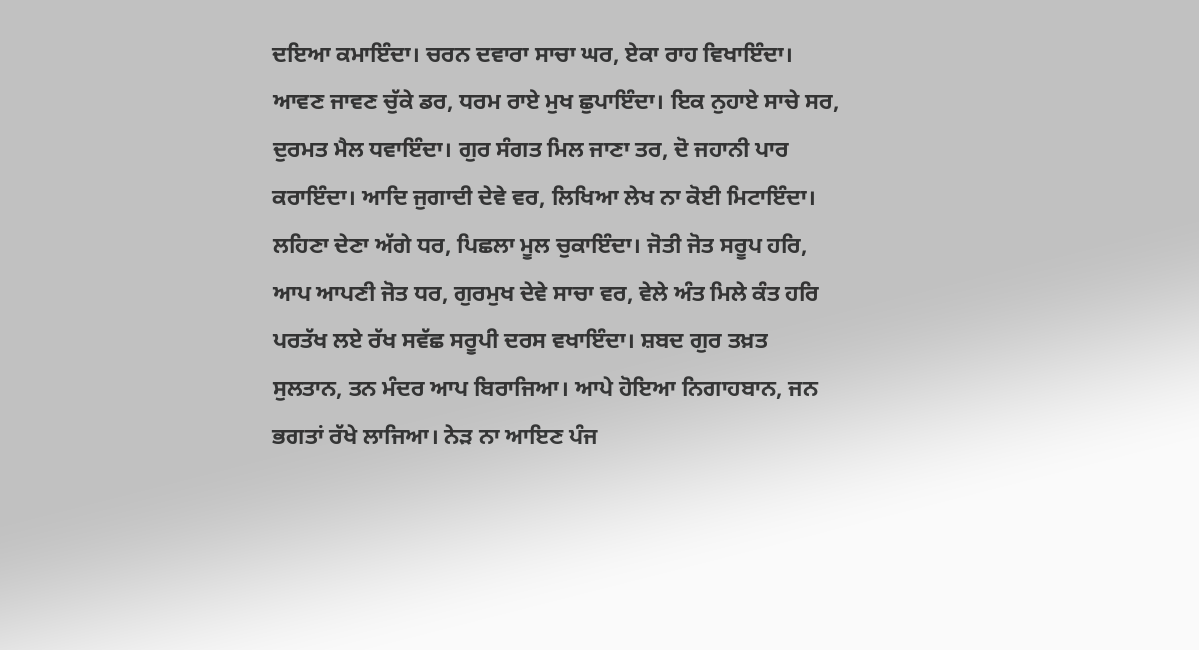ਦਇਆ ਕਮਾਇੰਦਾ। ਚਰਨ ਦਵਾਰਾ ਸਾਚਾ ਘਰ, ਏਕਾ ਰਾਹ ਵਿਖਾਇੰਦਾ। ਆਵਣ ਜਾਵਣ ਚੁੱਕੇ ਡਰ, ਧਰਮ ਰਾਏ ਮੁਖ ਛੁਪਾਇੰਦਾ। ਇਕ ਨੁਹਾਏ ਸਾਚੇ ਸਰ, ਦੁਰਮਤ ਮੈਲ ਧਵਾਇੰਦਾ। ਗੁਰ ਸੰਗਤ ਮਿਲ ਜਾਣਾ ਤਰ, ਦੋ ਜਹਾਨੀ ਪਾਰ ਕਰਾਇੰਦਾ। ਆਦਿ ਜੁਗਾਦੀ ਦੇਵੇ ਵਰ, ਲਿਖਿਆ ਲੇਖ ਨਾ ਕੋਈ ਮਿਟਾਇੰਦਾ। ਲਹਿਣਾ ਦੇਣਾ ਅੱਗੇ ਧਰ, ਪਿਛਲਾ ਮੂਲ ਚੁਕਾਇੰਦਾ। ਜੋਤੀ ਜੋਤ ਸਰੂਪ ਹਰਿ, ਆਪ ਆਪਣੀ ਜੋਤ ਧਰ, ਗੁਰਮੁਖ ਦੇਵੇ ਸਾਚਾ ਵਰ, ਵੇਲੇ ਅੰਤ ਮਿਲੇ ਕੰਤ ਹਰਿ ਪਰਤੱਖ ਲਏ ਰੱਖ ਸਵੱਛ ਸਰੂਪੀ ਦਰਸ ਵਖਾਇੰਦਾ। ਸ਼ਬਦ ਗੁਰ ਤਖ਼ਤ ਸੁਲਤਾਨ, ਤਨ ਮੰਦਰ ਆਪ ਬਿਰਾਜਿਆ। ਆਪੇ ਹੋਇਆ ਨਿਗਾਹਬਾਨ, ਜਨ ਭਗਤਾਂ ਰੱਖੇ ਲਾਜਿਆ। ਨੇੜ ਨਾ ਆਇਣ ਪੰਜ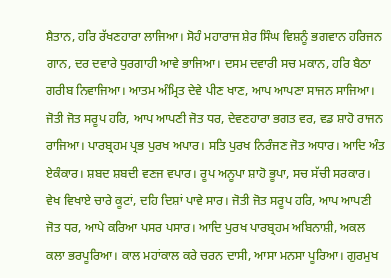ਸ਼ੈਤਾਨ, ਹਰਿ ਰੱਖਣਹਾਰਾ ਲਾਜਿਆ। ਸੋਹੰ ਮਹਾਰਾਜ ਸ਼ੇਰ ਸਿੰਘ ਵਿਸ਼ਨੂੰ ਭਗਵਾਨ ਹਰਿਜਨ ਗਾਨ, ਦਰ ਦਵਾਰੇ ਧੁਰਗਾਹੀ ਆਵੇ ਭਾਜਿਆ। ਦਸਮ ਦਵਾਰੀ ਸਚ ਮਕਾਨ, ਹਰਿ ਬੈਠਾ ਗਰੀਬ ਨਿਵਾਜਿਆ। ਆਤਮ ਅੰਮ੍ਰਿਤ ਦੇਵੇ ਪੀਣ ਖਾਣ, ਆਪ ਆਪਣਾ ਸਾਜਨ ਸਾਜਿਆ। ਜੋਤੀ ਜੋਤ ਸਰੂਪ ਹਰਿ, ਆਪ ਆਪਣੀ ਜੋਤ ਧਰ, ਦੇਵਣਹਾਰਾ ਭਗਤ ਵਰ, ਵਡ ਸ਼ਾਹੋ ਰਾਜਨ ਰਾਜਿਆ। ਪਾਰਬ੍ਰਹਮ ਪ੍ਰਭ ਪੁਰਖ ਅਪਾਰ। ਸਤਿ ਪੁਰਖ ਨਿਰੰਜਣ ਜੋਤ ਅਧਾਰ। ਆਦਿ ਅੰਤ ਏਕੰਕਾਰ। ਸ਼ਬਦ ਸ਼ਬਦੀ ਵਣਜ ਵਪਾਰ। ਰੂਪ ਅਨੂਪਾ ਸ਼ਾਹੋ ਭੂਪਾ, ਸਚ ਸੱਚੀ ਸਰਕਾਰ। ਵੇਖ ਵਿਖਾਏ ਚਾਰੇ ਕੂਟਾਂ, ਦਹਿ ਦਿਸ਼ਾਂ ਪਾਵੇ ਸਾਰ। ਜੋਤੀ ਜੋਤ ਸਰੂਪ ਹਰਿ, ਆਪ ਆਪਣੀ ਜੋਤ ਧਰ, ਆਪੇ ਕਰਿਆ ਪਸਰ ਪਸਾਰ। ਆਦਿ ਪੁਰਖ ਪਾਰਬ੍ਰਹਮ ਅਬਿਨਾਸ਼ੀ, ਅਕਲ ਕਲਾ ਭਰਪੂਰਿਆ। ਕਾਲ ਮਹਾਂਕਾਲ ਕਰੇ ਚਰਨ ਦਾਸੀ, ਆਸਾ ਮਨਸਾ ਪੂਰਿਆ। ਗੁਰਮੁਖ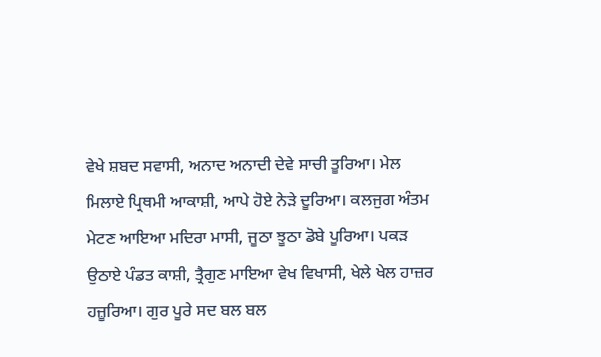ਵੇਖੇ ਸ਼ਬਦ ਸਵਾਸੀ, ਅਨਾਦ ਅਨਾਦੀ ਦੇਵੇ ਸਾਚੀ ਤੂਰਿਆ। ਮੇਲ ਮਿਲਾਏ ਪ੍ਰਿਥਮੀ ਆਕਾਸ਼ੀ, ਆਪੇ ਹੋਏ ਨੇੜੇ ਦੂਰਿਆ। ਕਲਜੁਗ ਅੰਤਮ ਮੇਟਣ ਆਇਆ ਮਦਿਰਾ ਮਾਸੀ, ਜੂਠਾ ਝੂਠਾ ਡੋਬੇ ਪੂਰਿਆ। ਪਕੜ ਉਠਾਏ ਪੰਡਤ ਕਾਸ਼ੀ, ਤ੍ਰੈਗੁਣ ਮਾਇਆ ਵੇਖ ਵਿਖਾਸੀ, ਖੇਲੇ ਖੇਲ ਹਾਜ਼ਰ ਹਜ਼ੂਰਿਆ। ਗੁਰ ਪੂਰੇ ਸਦ ਬਲ ਬਲ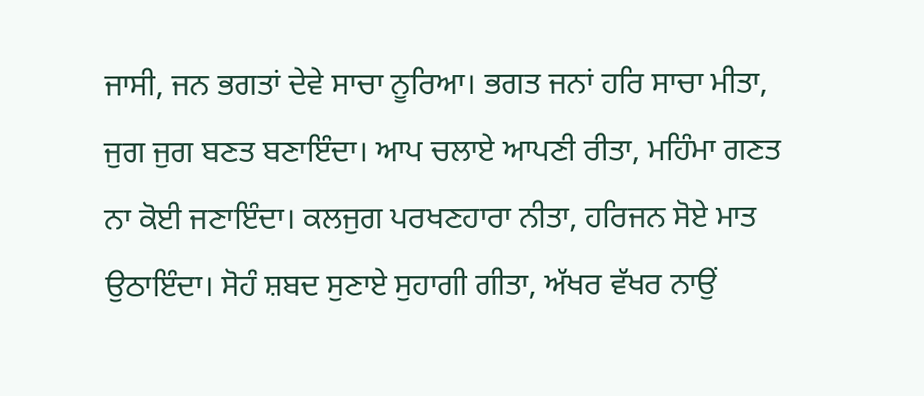ਜਾਸੀ, ਜਨ ਭਗਤਾਂ ਦੇਵੇ ਸਾਚਾ ਨੂਰਿਆ। ਭਗਤ ਜਨਾਂ ਹਰਿ ਸਾਚਾ ਮੀਤਾ, ਜੁਗ ਜੁਗ ਬਣਤ ਬਣਾਇੰਦਾ। ਆਪ ਚਲਾਏ ਆਪਣੀ ਰੀਤਾ, ਮਹਿੰਮਾ ਗਣਤ ਨਾ ਕੋਈ ਜਣਾਇੰਦਾ। ਕਲਜੁਗ ਪਰਖਣਹਾਰਾ ਨੀਤਾ, ਹਰਿਜਨ ਸੋਏ ਮਾਤ ਉਠਾਇੰਦਾ। ਸੋਹੰ ਸ਼ਬਦ ਸੁਣਾਏ ਸੁਹਾਗੀ ਗੀਤਾ, ਅੱਖਰ ਵੱਖਰ ਨਾਉਂ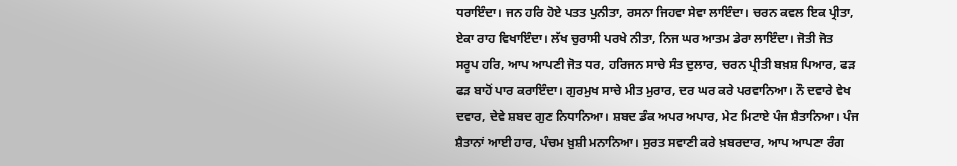ਧਰਾਇੰਦਾ। ਜਨ ਹਰਿ ਹੋਏ ਪਤਤ ਪੁਨੀਤਾ, ਰਸਨਾ ਜਿਹਵਾ ਸੇਵਾ ਲਾਇੰਦਾ। ਚਰਨ ਕਵਲ ਇਕ ਪ੍ਰੀਤਾ, ਏਕਾ ਰਾਹ ਵਿਖਾਇੰਦਾ। ਲੱਖ ਚੁਰਾਸੀ ਪਰਖੇ ਨੀਤਾ, ਨਿਜ ਘਰ ਆਤਮ ਡੇਰਾ ਲਾਇੰਦਾ। ਜੋਤੀ ਜੋਤ ਸਰੂਪ ਹਰਿ, ਆਪ ਆਪਣੀ ਜੋਤ ਧਰ, ਹਰਿਜਨ ਸਾਚੇ ਸੰਤ ਦੁਲਾਰ, ਚਰਨ ਪ੍ਰੀਤੀ ਬਖ਼ਸ਼ ਪਿਆਰ, ਫੜ ਫੜ ਬਾਹੋਂ ਪਾਰ ਕਰਾਇੰਦਾ। ਗੁਰਮੁਖ ਸਾਚੇ ਮੀਤ ਮੁਰਾਰ, ਦਰ ਘਰ ਕਰੇ ਪਰਵਾਨਿਆ। ਨੌ ਦਵਾਰੇ ਵੇਖ ਦਵਾਰ, ਦੇਵੇ ਸ਼ਬਦ ਗੁਣ ਨਿਧਾਨਿਆ। ਸ਼ਬਦ ਡੰਕ ਅਪਰ ਅਪਾਰ, ਮੇਟ ਮਿਟਾਏ ਪੰਜ ਸ਼ੈਤਾਨਿਆ। ਪੰਜ ਸ਼ੈਤਾਨਾਂ ਆਈ ਹਾਰ, ਪੰਚਮ ਖ਼ੁਸ਼ੀ ਮਨਾਨਿਆ। ਸੁਰਤ ਸਵਾਣੀ ਕਰੇ ਖ਼ਬਰਦਾਰ, ਆਪ ਆਪਣਾ ਰੰਗ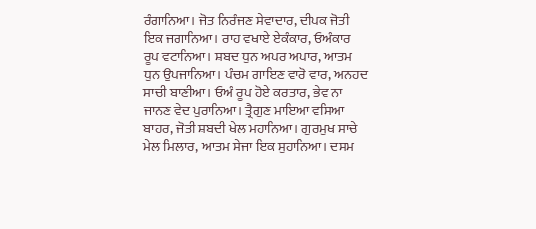ਰੰਗਾਨਿਆ। ਜੋਤ ਨਿਰੰਜਣ ਸੇਵਾਦਾਰ, ਦੀਪਕ ਜੋਤੀ ਇਕ ਜਗਾਨਿਆ। ਰਾਹ ਵਖਾਏ ਏਕੰਕਾਰ, ਓਅੰਕਾਰ ਰੂਪ ਵਟਾਨਿਆ। ਸ਼ਬਦ ਧੁਨ ਅਪਰ ਅਪਾਰ, ਆਤਮ ਧੁਨ ਉਪਜਾਨਿਆ। ਪੰਚਮ ਗਾਇਣ ਵਾਰੋ ਵਾਰ, ਅਨਹਦ ਸਾਚੀ ਬਾਣੀਆ। ਓਅੰ ਰੂਪ ਹੋਏ ਕਰਤਾਰ, ਭੇਵ ਨਾ ਜਾਨਣ ਵੇਦ ਪੁਰਾਨਿਆ। ਤ੍ਰੈਗੁਣ ਮਾਇਆ ਵਸਿਆ ਬਾਹਰ, ਜੋਤੀ ਸ਼ਬਦੀ ਖੇਲ ਮਹਾਨਿਆ। ਗੁਰਮੁਖ ਸਾਚੇ ਮੇਲ ਮਿਲਾਰ, ਆਤਮ ਸੇਜਾ ਇਕ ਸੁਹਾਨਿਆ। ਦਸਮ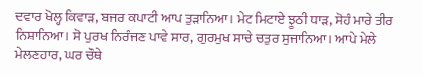ਦਵਾਰ ਖੋਲ੍ਹ ਕਿਵਾੜ, ਬਜਰ ਕਪਾਟੀ ਆਪ ਤੁੜਾਨਿਆ। ਮੇਟ ਮਿਟਾਏ ਝੂਠੀ ਧਾੜ, ਸੋਹੰ ਮਾਰੇ ਤੀਰ ਨਿਸ਼ਾਨਿਆ। ਸੋ ਪੁਰਖ ਨਿਰੰਜਣ ਪਾਵੇ ਸਾਰ, ਗੁਰਮੁਖ ਸਾਚੇ ਚਤੁਰ ਸੁਜਾਨਿਆ। ਆਪੇ ਮੇਲੇ ਮੇਲਣਹਾਰ, ਘਰ ਚੌਥੇ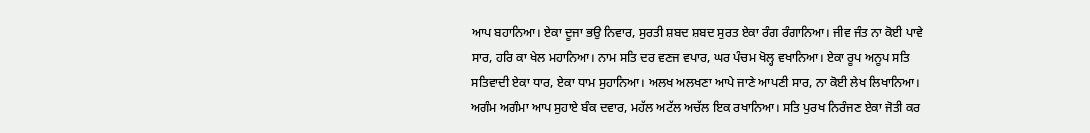ਆਪ ਬਹਾਨਿਆ। ਏਕਾ ਦੂਜਾ ਭਉ ਨਿਵਾਰ, ਸੁਰਤੀ ਸ਼ਬਦ ਸ਼ਬਦ ਸੁਰਤ ਏਕਾ ਰੰਗ ਰੰਗਾਨਿਆ। ਜੀਵ ਜੰਤ ਨਾ ਕੋਈ ਪਾਵੇ ਸਾਰ, ਹਰਿ ਕਾ ਖੇਲ ਮਹਾਨਿਆ। ਨਾਮ ਸਤਿ ਦਰ ਵਣਜ ਵਪਾਰ, ਘਰ ਪੰਚਮ ਖੋਲ੍ਹ ਵਖਾਨਿਆ। ਏਕਾ ਰੂਪ ਅਨੂਪ ਸਤਿ ਸਤਿਵਾਦੀ ਏਕਾ ਧਾਰ, ਏਕਾ ਧਾਮ ਸੁਹਾਨਿਆ। ਅਲਖ ਅਲਖਣਾ ਆਪੇ ਜਾਣੇ ਆਪਣੀ ਸਾਰ, ਨਾ ਕੋਈ ਲੇਖ ਲਿਖਾਨਿਆ। ਅਗੰਮ ਅਗੰਮਾ ਆਪ ਸੁਹਾਏ ਬੰਕ ਦਵਾਰ, ਮਹੱਲ ਅਟੱਲ ਅਚੱਲ ਇਕ ਰਖਾਨਿਆ। ਸਤਿ ਪੁਰਖ ਨਿਰੰਜਣ ਏਕਾ ਜੋਤੀ ਕਰ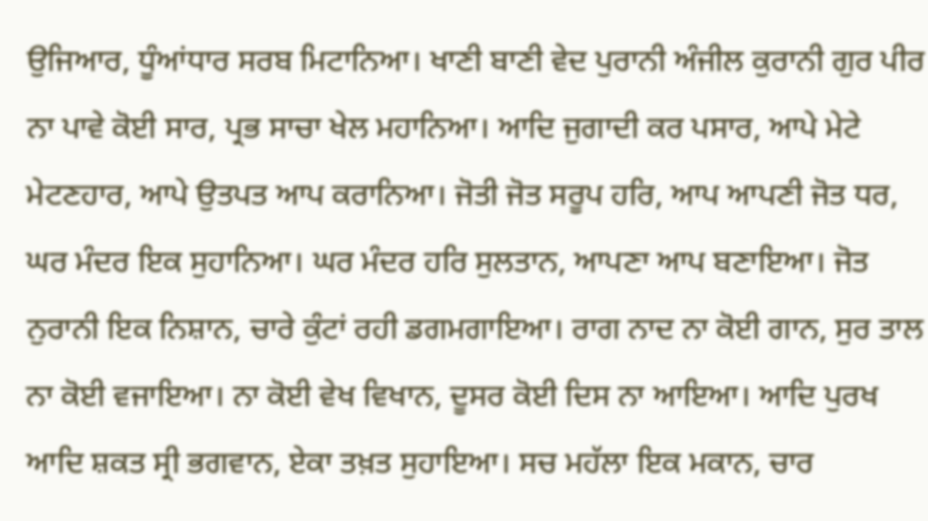ਉਜਿਆਰ, ਧੂੰਆਂਧਾਰ ਸਰਬ ਮਿਟਾਨਿਆ। ਖਾਣੀ ਬਾਣੀ ਵੇਦ ਪੁਰਾਨੀ ਅੰਜੀਲ ਕੁਰਾਨੀ ਗੁਰ ਪੀਰ ਨਾ ਪਾਵੇ ਕੋਈ ਸਾਰ, ਪ੍ਰਭ ਸਾਚਾ ਖੇਲ ਮਹਾਨਿਆ। ਆਦਿ ਜੁਗਾਦੀ ਕਰ ਪਸਾਰ, ਆਪੇ ਮੇਟੇ ਮੇਟਣਹਾਰ, ਆਪੇ ਉਤਪਤ ਆਪ ਕਰਾਨਿਆ। ਜੋਤੀ ਜੋਤ ਸਰੂਪ ਹਰਿ, ਆਪ ਆਪਣੀ ਜੋਤ ਧਰ, ਘਰ ਮੰਦਰ ਇਕ ਸੁਹਾਨਿਆ। ਘਰ ਮੰਦਰ ਹਰਿ ਸੁਲਤਾਨ, ਆਪਣਾ ਆਪ ਬਣਾਇਆ। ਜੋਤ ਨੁਰਾਨੀ ਇਕ ਨਿਸ਼ਾਨ, ਚਾਰੇ ਕੁੰਟਾਂ ਰਹੀ ਡਗਮਗਾਇਆ। ਰਾਗ ਨਾਦ ਨਾ ਕੋਈ ਗਾਨ, ਸੁਰ ਤਾਲ ਨਾ ਕੋਈ ਵਜਾਇਆ। ਨਾ ਕੋਈ ਵੇਖ ਵਿਖਾਨ, ਦੂਸਰ ਕੋਈ ਦਿਸ ਨਾ ਆਇਆ। ਆਦਿ ਪੁਰਖ ਆਦਿ ਸ਼ਕਤ ਸ੍ਰੀ ਭਗਵਾਨ, ਏਕਾ ਤਖ਼ਤ ਸੁਹਾਇਆ। ਸਚ ਮਹੱਲਾ ਇਕ ਮਕਾਨ, ਚਾਰ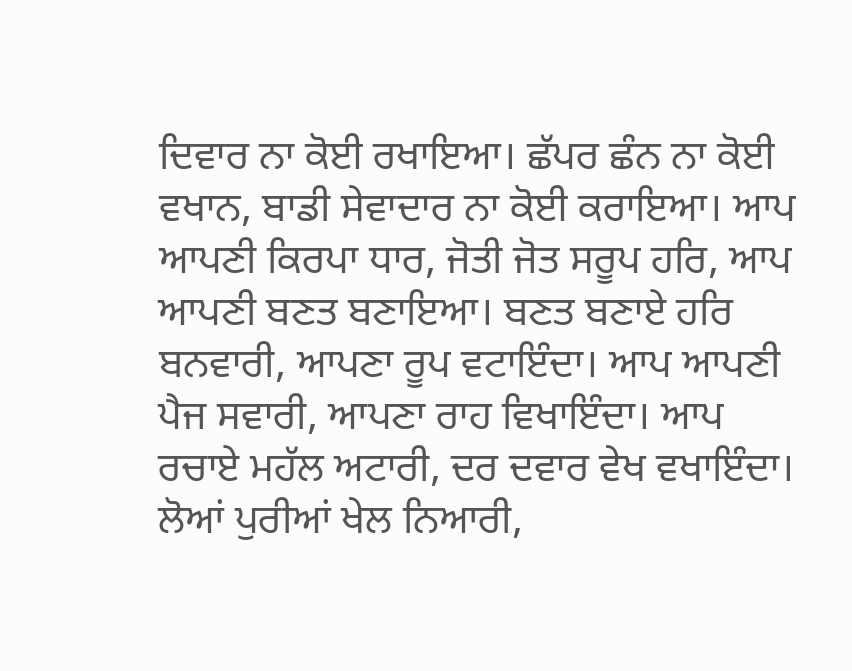ਦਿਵਾਰ ਨਾ ਕੋਈ ਰਖਾਇਆ। ਛੱਪਰ ਛੰਨ ਨਾ ਕੋਈ ਵਖਾਨ, ਬਾਡੀ ਸੇਵਾਦਾਰ ਨਾ ਕੋਈ ਕਰਾਇਆ। ਆਪ ਆਪਣੀ ਕਿਰਪਾ ਧਾਰ, ਜੋਤੀ ਜੋਤ ਸਰੂਪ ਹਰਿ, ਆਪ ਆਪਣੀ ਬਣਤ ਬਣਾਇਆ। ਬਣਤ ਬਣਾਏ ਹਰਿ ਬਨਵਾਰੀ, ਆਪਣਾ ਰੂਪ ਵਟਾਇੰਦਾ। ਆਪ ਆਪਣੀ ਪੈਜ ਸਵਾਰੀ, ਆਪਣਾ ਰਾਹ ਵਿਖਾਇੰਦਾ। ਆਪ ਰਚਾਏ ਮਹੱਲ ਅਟਾਰੀ, ਦਰ ਦਵਾਰ ਵੇਖ ਵਖਾਇੰਦਾ। ਲੋਆਂ ਪੁਰੀਆਂ ਖੇਲ ਨਿਆਰੀ,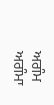ਅਗੰਮ ਅਗੰਮਾ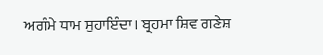ਅਗੰਮੇ ਧਾਮ ਸੁਹਾਇੰਦਾ। ਬ੍ਰਹਮਾ ਸ਼ਿਵ ਗਣੇਸ਼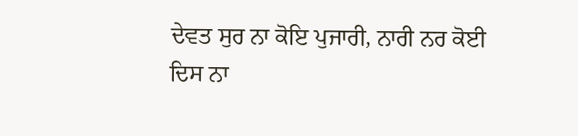ਦੇਵਤ ਸੁਰ ਨਾ ਕੋਇ ਪੁਜਾਰੀ, ਨਾਰੀ ਨਰ ਕੋਈ ਦਿਸ ਨਾ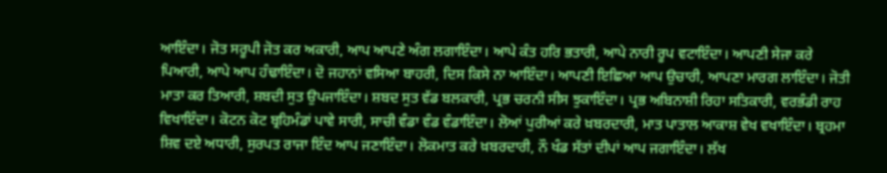ਆਇੰਦਾ। ਜੋਤ ਸਰੂਪੀ ਜੋਤ ਕਰ ਅਕਾਰੀ, ਆਪ ਆਪਣੇ ਅੰਗ ਲਗਾਇੰਦਾ। ਆਪੇ ਕੰਤ ਹਰਿ ਭਤਾਰੀ, ਆਪੇ ਨਾਰੀ ਰੂਪ ਵਟਾਇੰਦਾ। ਆਪਣੀ ਸੇਜਾ ਕਰੇ ਪਿਆਰੀ, ਆਪੇ ਆਪ ਹੰਢਾਇੰਦਾ। ਦੋ ਜਹਾਨਾਂ ਵਸਿਆ ਬਾਹਰੀ, ਦਿਸ ਕਿਸੇ ਨਾ ਆਇੰਦਾ। ਆਪਣੀ ਇਛਿਆ ਆਪ ਉਚਾਰੀ, ਆਪਣਾ ਮਾਰਗ ਲਾਇੰਦਾ। ਜੋਤੀ ਮਾਤਾ ਕਰ ਤਿਆਰੀ, ਸ਼ਬਦੀ ਸੁਤ ਉਪਜਾਇੰਦਾ। ਸ਼ਬਦ ਸੁਤ ਵੱਡ ਬਲਕਾਰੀ, ਪ੍ਰਭ ਚਰਨੀ ਸੀਸ ਝੁਕਾਇੰਦਾ। ਪ੍ਰਭ ਅਬਿਨਾਸ਼ੀ ਰਿਹਾ ਸਤਿਕਾਰੀ, ਵਰਭੰਡੀ ਰਾਹ ਵਿਖਾਇੰਦਾ। ਕੋਟਨ ਕੋਟ ਬ੍ਰਹਿਮੰਡਾਂ ਪਾਵੇ ਸਾਰੀ, ਸਾਚੀ ਵੰਡਾ ਵੰਡ ਵੰਡਾਇੰਦਾ। ਲੋਆਂ ਪੁਰੀਆਂ ਕਰੇ ਖ਼ਬਰਦਾਰੀ, ਮਾਤ ਪਾਤਾਲ ਆਕਾਸ਼ ਵੇਖ ਵਖਾਇੰਦਾ। ਬ੍ਰਹਮਾ ਸ਼ਿਵ ਦਏ ਅਧਾਰੀ, ਸੁਰਪਤ ਰਾਜਾ ਇੰਦ ਆਪ ਜਣਾਇੰਦਾ। ਲੋਕਮਾਤ ਕਰੇ ਖ਼ਬਰਦਾਰੀ, ਨੌ ਖੰਡ ਸੱਤਾਂ ਦੀਪਾਂ ਆਪ ਜਗਾਇੰਦਾ। ਲੱਖ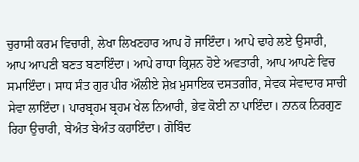ਚੁਰਾਸੀ ਕਰਮ ਵਿਚਾਰੀ, ਲੇਖਾ ਲਿਖਣਹਾਰ ਆਪ ਹੋ ਜਾਇੰਦਾ। ਆਪੇ ਢਾਹੇ ਲਏ ਉਸਾਰੀ, ਆਪ ਆਪਣੀ ਬਣਤ ਬਣਾਇੰਦਾ। ਆਪੇ ਰਾਧਾ ਕ੍ਰਿਸ਼ਨ ਹੋਏ ਅਵਤਾਰੀ, ਆਪ ਆਪਣੇ ਵਿਚ ਸਮਾਇੰਦਾ। ਸਾਧ ਸੰਤ ਗੁਰ ਪੀਰ ਔਲੀਏ ਸ਼ੇਖ਼ ਮੁਸਾਇਕ ਦਸਤਗੀਰ, ਸੇਵਕ ਸੇਵਾਦਾਰ ਸਾਚੀ ਸੇਵਾ ਲਾਇੰਦਾ। ਪਾਰਬ੍ਰਹਮ ਬ੍ਰਹਮ ਖੇਲ ਨਿਆਰੀ, ਭੇਵ ਕੋਈ ਨਾ ਪਾਇੰਦਾ। ਨਾਨਕ ਨਿਰਗੁਣ ਰਿਹਾ ਉਚਾਰੀ, ਬੇਅੰਤ ਬੇਅੰਤ ਕਹਾਇੰਦਾ। ਗੋਬਿੰਦ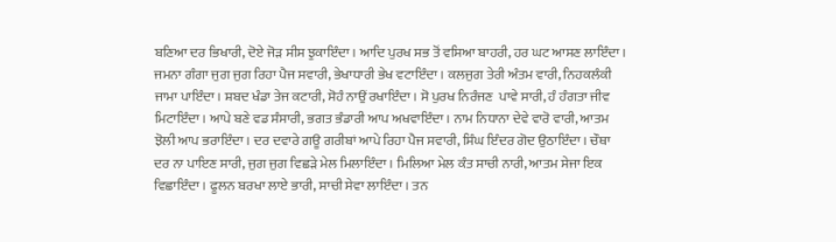ਬਣਿਆ ਦਰ ਭਿਖਾਰੀ, ਦੋਏ ਜੋੜ ਸੀਸ ਝੁਕਾਇੰਦਾ। ਆਦਿ ਪੁਰਖ ਸਭ ਤੋਂ ਵਸਿਆ ਬਾਹਰੀ, ਹਰ ਘਟ ਆਸਣ ਲਾਇੰਦਾ। ਜਮਨਾ ਗੰਗਾ ਜੁਗ ਜੁਗ ਰਿਹਾ ਪੈਜ ਸਵਾਰੀ, ਭੇਖਾਧਾਰੀ ਭੇਖ ਵਟਾਇੰਦਾ। ਕਲਜੁਗ ਤੇਰੀ ਅੰਤਮ ਵਾਰੀ, ਨਿਹਕਲੰਕੀ ਜਾਮਾ ਪਾਇੰਦਾ। ਸ਼ਬਦ ਖੰਡਾ ਤੇਜ ਕਟਾਰੀ, ਸੋਹੰ ਨਾਉਂ ਰਖਾਇੰਦਾ। ਸੋ ਪੁਰਖ ਨਿਰੰਜਣ  ਪਾਵੇ ਸਾਰੀ, ਹੰ ਹੰਗਤਾ ਜੀਵ ਮਿਟਾਇੰਦਾ। ਆਪੇ ਬਣੇ ਵਡ ਸੰਸਾਰੀ, ਭਗਤ ਭੰਡਾਰੀ ਆਪ ਅਖਵਾਇੰਦਾ। ਨਾਮ ਨਿਧਾਨਾ ਦੇਵੇ ਵਾਰੋ ਵਾਰੀ, ਆਤਮ ਝੋਲੀ ਆਪ ਭਰਾਇੰਦਾ। ਦਰ ਦਵਾਰੇ ਗਊ ਗਰੀਬਾਂ ਆਪੇ ਰਿਹਾ ਪੈਜ ਸਵਾਰੀ, ਸਿੰਘ ਇੰਦਰ ਗੋਦ ਉਠਾਇੰਦਾ। ਚੌਥਾ ਦਰ ਨਾ ਪਾਇਣ ਸਾਰੀ, ਜੁਗ ਜੁਗ ਵਿਛੜੇ ਮੇਲ ਮਿਲਾਇੰਦਾ। ਮਿਲਿਆ ਮੇਲ ਕੰਤ ਸਾਚੀ ਨਾਰੀ, ਆਤਮ ਸੇਜਾ ਇਕ ਵਿਛਾਇੰਦਾ। ਫੂਲਨ ਬਰਖਾ ਲਾਏ ਭਾਰੀ, ਸਾਚੀ ਸੇਵਾ ਲਾਇੰਦਾ। ਤਨ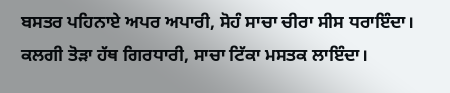ਬਸਤਰ ਪਹਿਨਾਏ ਅਪਰ ਅਪਾਰੀ, ਸੋਹੰ ਸਾਚਾ ਚੀਰਾ ਸੀਸ ਧਰਾਇੰਦਾ। ਕਲਗੀ ਤੋੜਾ ਹੱਥ ਗਿਰਧਾਰੀ, ਸਾਚਾ ਟਿੱਕਾ ਮਸਤਕ ਲਾਇੰਦਾ।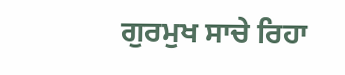ਗੁਰਮੁਖ ਸਾਚੇ ਰਿਹਾ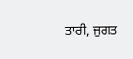ਤਾਰੀ, ਜੁਗਤ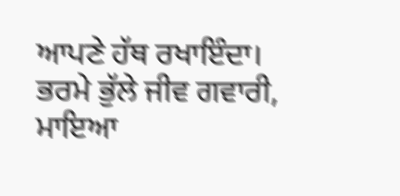ਆਪਣੇ ਹੱਥ ਰਖਾਇੰਦਾ। ਭਰਮੇ ਭੁੱਲੇ ਜੀਵ ਗਵਾਰੀ, ਮਾਇਆ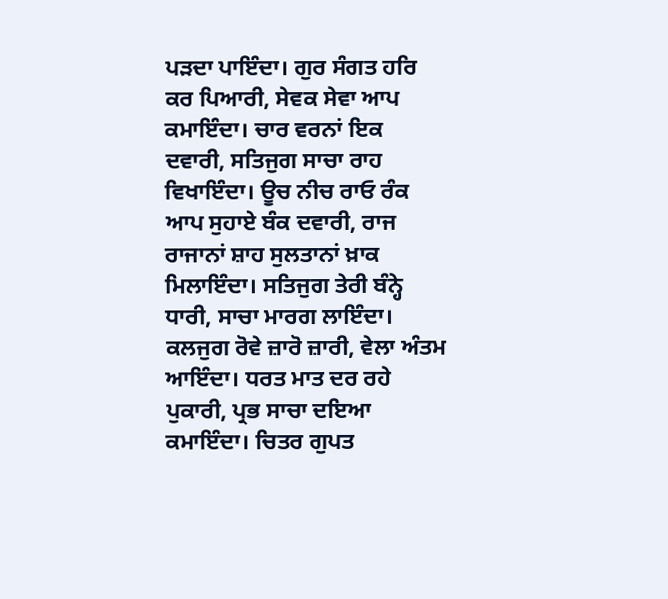ਪੜਦਾ ਪਾਇੰਦਾ। ਗੁਰ ਸੰਗਤ ਹਰਿ ਕਰ ਪਿਆਰੀ, ਸੇਵਕ ਸੇਵਾ ਆਪ ਕਮਾਇੰਦਾ। ਚਾਰ ਵਰਨਾਂ ਇਕ ਦਵਾਰੀ, ਸਤਿਜੁਗ ਸਾਚਾ ਰਾਹ ਵਿਖਾਇੰਦਾ। ਊਚ ਨੀਚ ਰਾਓ ਰੰਕ ਆਪ ਸੁਹਾਏ ਬੰਕ ਦਵਾਰੀ, ਰਾਜ ਰਾਜਾਨਾਂ ਸ਼ਾਹ ਸੁਲਤਾਨਾਂ ਖ਼ਾਕ ਮਿਲਾਇੰਦਾ। ਸਤਿਜੁਗ ਤੇਰੀ ਬੰਨ੍ਹੇ ਧਾਰੀ, ਸਾਚਾ ਮਾਰਗ ਲਾਇੰਦਾ। ਕਲਜੁਗ ਰੋਵੇ ਜ਼ਾਰੋ ਜ਼ਾਰੀ, ਵੇਲਾ ਅੰਤਮ ਆਇੰਦਾ। ਧਰਤ ਮਾਤ ਦਰ ਰਹੇ ਪੁਕਾਰੀ, ਪ੍ਰਭ ਸਾਚਾ ਦਇਆ ਕਮਾਇੰਦਾ। ਚਿਤਰ ਗੁਪਤ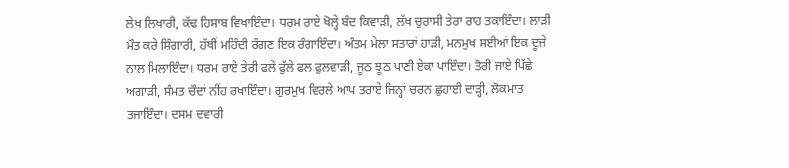ਲੇਖ ਲਿਖਾਰੀ, ਕੱਢ ਹਿਸਾਬ ਵਿਖਾਇੰਦਾ। ਧਰਮ ਰਾਏ ਖੋਲ੍ਹੇ ਬੰਦ ਕਿਵਾੜੀ, ਲੱਖ ਚੁਰਾਸੀ ਤੇਰਾ ਰਾਹ ਤਕਾਇੰਦਾ। ਲਾੜੀ ਮੌਤ ਕਰੇ ਸ਼ਿੰਗਾਰੀ, ਹੱਥੀਂ ਮਹਿੰਦੀ ਰੰਗਣ ਇਕ ਰੰਗਾਇੰਦਾ। ਅੰਤਮ ਮੇਲਾ ਸਤਾਰਾਂ ਹਾੜੀ, ਮਨਮੁਖ ਸਈਆਂ ਇਕ ਦੂਜੇ ਨਾਲ ਮਿਲਾਇੰਦਾ। ਧਰਮ ਰਾਏ ਤੇਰੀ ਫਲੇ ਫੁੱਲੇ ਫਲ ਫੁਲਵਾੜੀ, ਜੂਠ ਝੂਠ ਪਾਣੀ ਏਕਾ ਪਾਇੰਦਾ। ਤੋਰੀ ਜਾਏ ਪਿੱਛੇ ਅਗਾੜੀ, ਸੰਮਤ ਚੌਦਾਂ ਨੀਂਹ ਰਖਾਇੰਦਾ। ਗੁਰਮੁਖ ਵਿਰਲੇ ਆਪ ਤਰਾਏ ਜਿਨ੍ਹਾਂ ਚਰਨ ਛੁਹਾਈ ਦਾੜ੍ਹੀ, ਲੋਕਮਾਤ ਤਜਾਇੰਦਾ। ਦਸਮ ਦਵਾਰੀ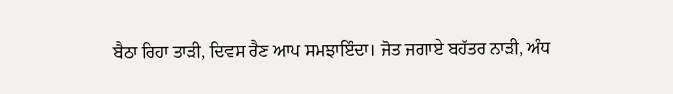ਬੈਠਾ ਰਿਹਾ ਤਾੜੀ, ਦਿਵਸ ਰੈਣ ਆਪ ਸਮਝਾਇੰਦਾ। ਜੋਤ ਜਗਾਏ ਬਹੱਤਰ ਨਾੜੀ, ਅੰਧ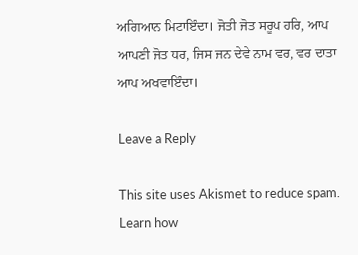ਅਗਿਆਨ ਮਿਟਾਇੰਦਾ। ਜੋਤੀ ਜੋਤ ਸਰੂਪ ਹਰਿ, ਆਪ ਆਪਣੀ ਜੋਤ ਧਰ, ਜਿਸ ਜਨ ਦੇਵੇ ਨਾਮ ਵਰ, ਵਰ ਦਾਤਾ ਆਪ ਅਖਵਾਇੰਦਾ।

Leave a Reply

This site uses Akismet to reduce spam. Learn how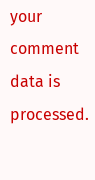your comment data is processed.